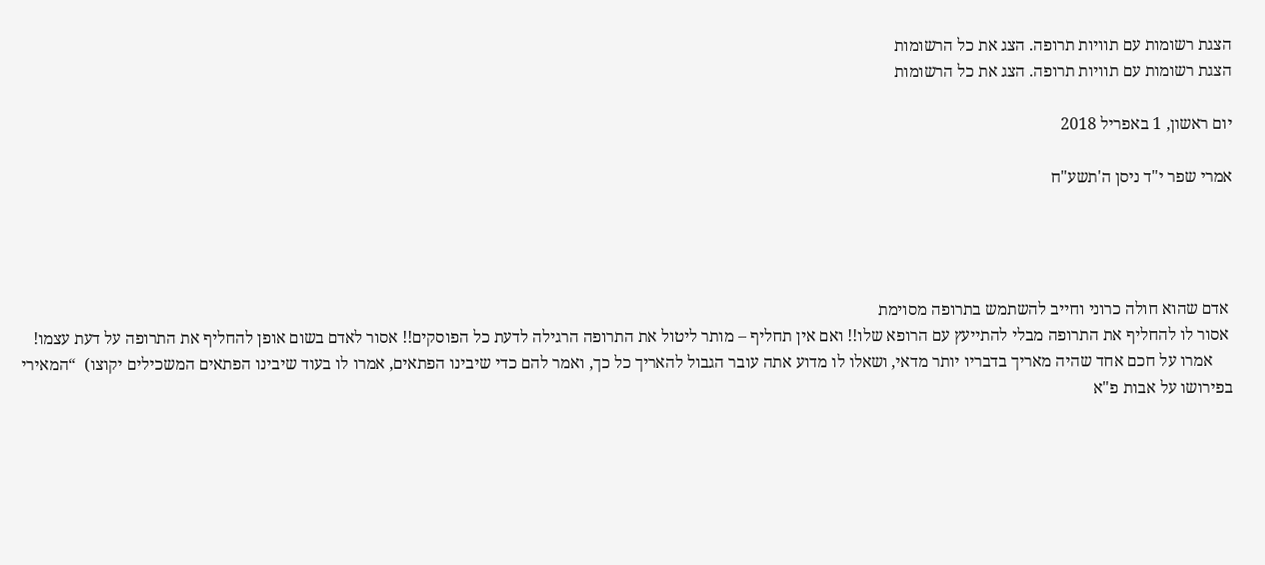הצגת רשומות עם תוויות תרופה. הצג את כל הרשומות
הצגת רשומות עם תוויות תרופה. הצג את כל הרשומות

יום ראשון, 1 באפריל 2018

אמרי שפר י"ד ניסן ה'תשע"ח




 אדם שהוא חולה כרוני וחייב להשתמש בתרופה מסוימת
 אסור לו להחליף את התרופה מבלי להתייעץ עם הרופא שלו!! ואם אין תחליף – מותר ליטול את התרופה הרגילה לדעת כל הפוסקים!! אסור לאדם בשום אופן להחליף את התרופה על דעת עצמו!
     אמרו על חכם אחד שהיה מאריך בדבריו יותר מדאי, ושאלו לו מדוע אתה עובר הגבול להאריך כל כך, ואמר להם כדי שיבינו הפתאים, אמרו לו בעוד שיבינו הפתאים המשכילים יקוצו)  “המאירי בפירושו על אבות פ"א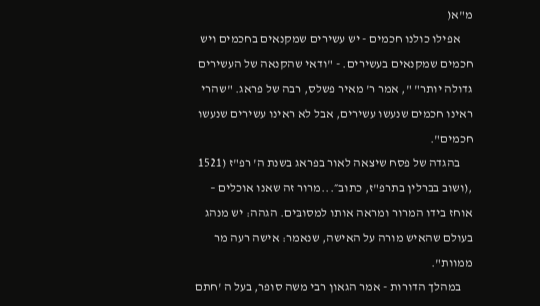מ"א(
     אפילו כולנו חכמים - יש עשירים שמקנאים בחכמים ויש חכמים שמקנאים בעשירים. - "ודאי שהקנאה של העשירים גדולה יותר" ", אמר ר' מאיר פשלס, רבה של פראג. "שהרי ראינו חכמים שנעשו עשירים, אבל לא ראינו עשירים שנעשו חכמים".
     בהגדה של פסח שיצאה לאור בפראג בשנת ה' רפ"ז (1521 ,(ושוב בברלין בתרפ"ז, כתוב״...מרור זה שאנו אוכלים – אוחז בידו המרור ומראה אותו למסובּים. הגהה: יש מנהג בעולם שהאיש מורה על האישה, שנאמר: אישה רעה מר ממוות".
     במהלך הדורות - אמר הגאון רבי משה סופר, בעל ה 'חתם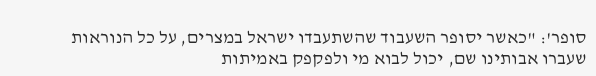סופר': "כאשר יסופר השעבוד שהשתעבדו ישראל במצרים, על כל הנוראות שעברו אבותינו שם, יכול לבוא מי ולפקפק באמיתות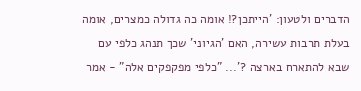הדברים ולטעון: 'הייתכן?! אומה כה גדולה כמצרים, אומה בעלת תרבות עשירה, האם 'הגיוני' שכך תנהג כלפי עם שבא להתארח בארצה ?'... "כלפי מפקפקים אלה" - אמר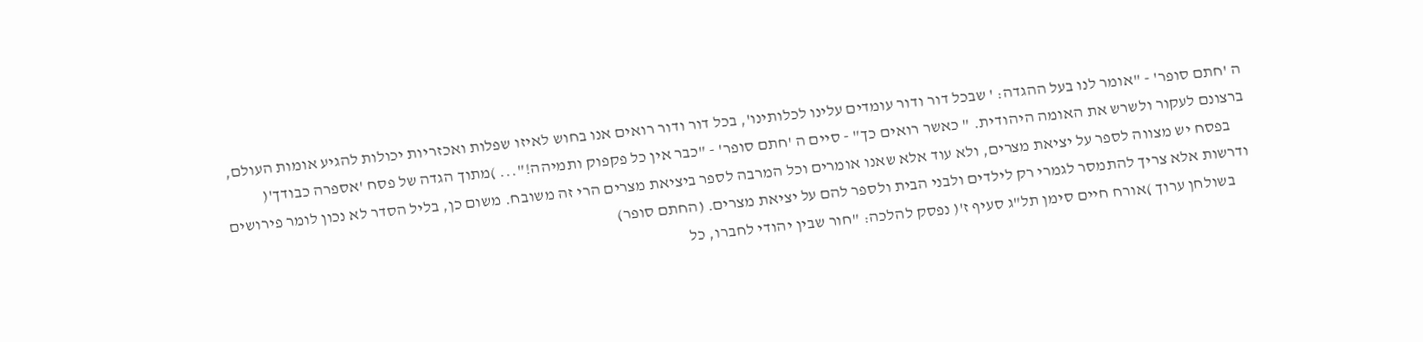ה 'חתם סופר' - "אומר לנו בעל ההגדה: ' שבכל דור ודור עומדים עלינו לכלותינו', בכל דור ודור רואים אנו בחוש לאיזו שפלות ואכזריות יכולות להגיע אומות העולם, ברצונם לעקור ולשרש את האומה היהודית. " כאשר רואים כך" - סיים ה 'חתם סופר' - "כבר אין כל פקפוק ותמיהה!"... )מתוך הגדה של פסח 'אספרה כבודך'(
     בפסח יש מצווה לספר על יציאת מצרים, ולא עוד אלא שאנו אומרים וכל המרבה לספר ביציאת מצרים הרי זה משובח. משום כן, בליל הסדר לא נכון לומר פירושים ודרשות אלא צריך להתמסר לגמרי רק לילדים ולבני הבית ולספר להם על יציאת מצרים. (החתם סופר)
     בשולחן ערוך )אורח חיים סימן תל"ג סעיף ז'( נפסק להלכה: "חור שבין יהודי לחברו, כל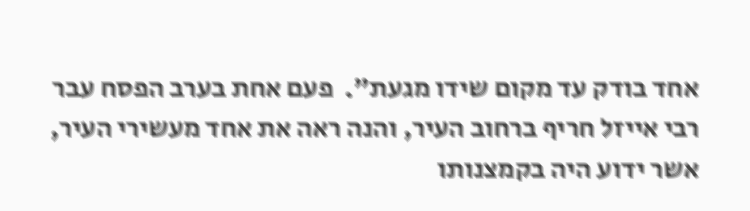אחד בודק עד מקום שידו מגעת".  פעם אחת בערב הפסח עבר רבי אייזל חריף ברחוב העיר, והנה ראה את אחד מעשירי העיר, אשר ידוע היה בקמצנותו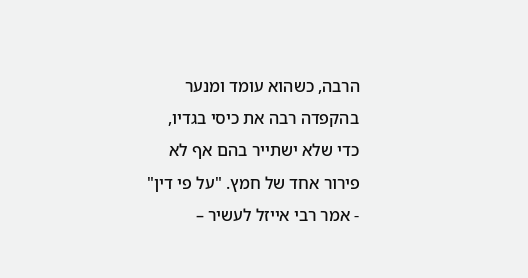הרבה, כשהוא עומד ומנער בהקפדה רבה את כיסי בגדיו, כדי שלא ישתייר בהם אף לא פירור אחד של חמץ. "על פי דין" - אמר רבי אייזל לעשיר –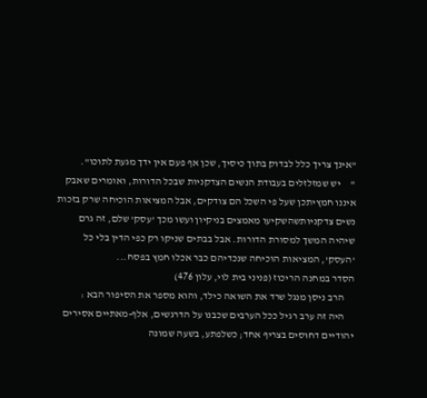"אינך צריך כלל לבדוק בתוך כיסיך, שכן אף פעם אין ידך מגעת לתוכו".
"     יש שמזלזלים בעבודת הנשים הצדקניות שבכל הדורות, ואומרים שאבק איננו חמץיתכן שעל פי השכל הם צודקים, אבל המציאות הוכיחה שרק בזכות נשים צדקניותשהשקיעו מאמצים בניקיון ועשו מכך 'עסק' שלם, זה גרם שיהיה המשך למסורת הדורות. אבל בבתים שניקו רק כפי הדין בלי כל 'העסק', המציאות הוכיחה שנכדיהם כבר אכלו חמץ בפסח...
הסדר במחנה הריכוז (פניני בית לוי, עלון 476)
     הרב ניסן מנגל שרד את השואה כילד, והוא מספר את הסיפור הבא :
     היה זה ערב רגיל ככל הערבים שכבנו על הדרגשים, אלף-מאתיים אסירים יהודיים דחוסים בצריף אחד; כשלפתע, בשעה שמונה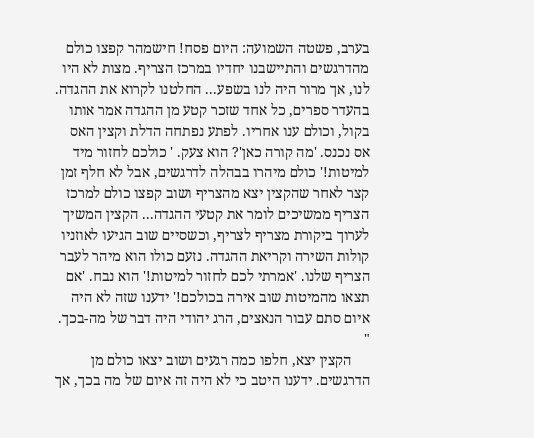בערב, פשטה השמועה: היום פסח! חישמהר קפצו כולם מהדרגשים והתיישבנו יחדיו במרכז הצריף. מצות לא היו לנו, אך מרור היה לנו בשפע... החלטנו לקרוא את ההגדה. בהעדר ספרים, כל אחד שזכר קטע מן ההגדה אמר אותו בקול, וכולם ענו אחריו. לפתע נפתחה הדלת וקצין האס אס נכנס. 'מה קורה כאן'? הוא צעק. ' כולכם לחזור מיד למיטות!' כולם מיהרו בבהלה לדרגשים, אבל לא חלף זמן קצר לאחר שהקצין יצא מהצריף ושוב קפצו כולם למרכז הצריף ממשיכים לומר את קטעי ההגדה... הקצין המשיך לערוך ביקורת מצריף לצריף, וכשסיים שוב הגיעו לאוזניו קולות השירה וקריאת ההגדה. נזעם כולו הוא מיהר לעבר הצריף שלנו. 'אמרתי לכם לחזור למיטות!' הוא נבח. 'אם תצאו מהמיטות שוב אירה בכולכם!' ידענו שזה לא היה איום סתם עבור הנאצים, הרג יהודי היה דבר של מה-בכך. "
     הקצין יצא, חלפו כמה רגעים ושוב יצאו כולם מן הדרגשים. ידענו היטב כי לא היה זה איום של מה בכך, אך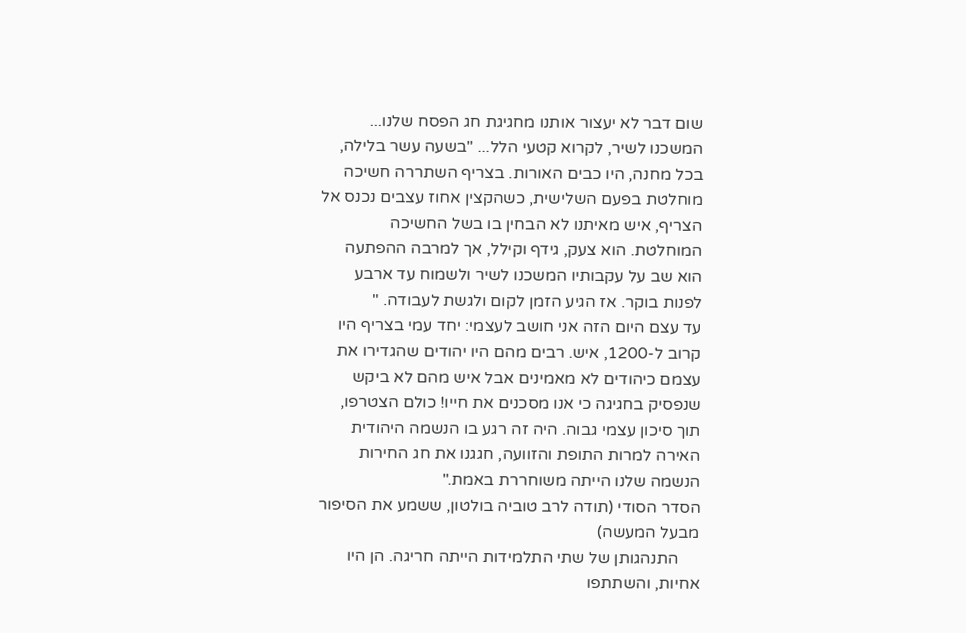שום דבר לא יעצור אותנו מחגיגת חג הפסח שלנו... המשכנו לשיר, לקרוא קטעי הלל... "בשעה עשר בלילה, בכל מחנה, היו כבים האורות. בצריף השתררה חשיכה מוחלטת בפעם השלישית, כשהקצין אחוז עצבים נכנס אל הצריף, איש מאיתנו לא הבחין בו בשל החשיכה המוחלטת. הוא צעק, גידף וקילל, אך למרבה ההפתעה הוא שב על עקבותיו המשכנו לשיר ולשמוח עד ארבע לפנות בוקר. אז הגיע הזמן לקום ולגשת לעבודה. "
עד עצם היום הזה אני חושב לעצמי: יחד עמי בצריף היו קרוב ל-1200, איש. רבים מהם היו יהודים שהגדירו את עצמם כיהודים לא מאמינים אבל איש מהם לא ביקש שנפסיק בחגיגה כי אנו מסכנים את חייו! כולם הצטרפו, תוך סיכון עצמי גבוה. היה זה רגע בו הנשמה היהודית האירה למרות התופת והזוועה, חגגנו את חג החירות הנשמה שלנו הייתה משוחררת באמת."
הסדר הסודי (תודה לרב טוביה בולטון, ששמע את הסיפור מבעל המעשה)
     התנהגותן של שתי התלמידות הייתה חריגה. הן היו אחיות, והשתתפו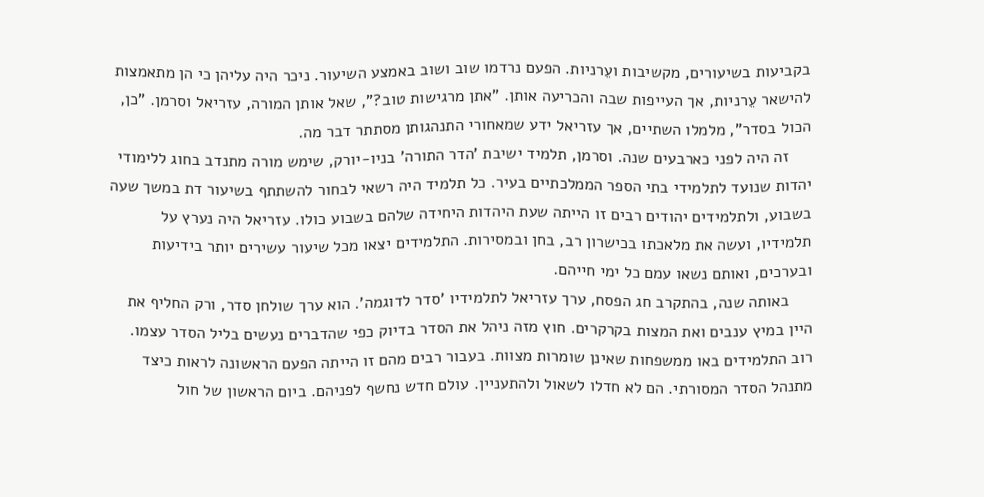בקביעות בשיעורים, מקשיבות ועֵרניות. הפעם נרדמו שוב ושוב באמצע השיעור. ניכר היה עליהן כי הן מתאמצות להישאר עֵרניות, אך העייפות שבה והכריעה אותן. "אתן מרגישות טוב?", שאל אותן המורה, עזריאל וסרמן. "כן, הכול בסדר", מלמלו השתיים, אך עזריאל ידע שמאחורי התנהגותן מסתתר דבר מה.
     זה היה לפני כארבעים שנה. וסרמן, תלמיד ישיבת 'הדר התורה' בניו-יורק, שימש מורה מתנדב בחוג ללימודי יהדות שנועד לתלמידי בתי הספר הממלכתיים בעיר. כל תלמיד היה רשאי לבחור להשתתף בשיעור דת במשך שעה בשבוע, ולתלמידים יהודים רבים זו הייתה שעת היהדות היחידה שלהם בשבוע כולו. עזריאל היה נערץ על תלמידיו, ועשה את מלאכתו בכישרון רב, בחן ובמסירות. התלמידים יצאו מכל שיעור עשירים יותר בידיעות ובערכים, ואותם נשאו עמם כל ימי חייהם.
     באותה שנה, בהתקרב חג הפסח, ערך עזריאל לתלמידיו 'סדר לדוגמה'. הוא ערך שולחן סדר, ורק החליף את היין במיץ ענבים ואת המצות בקרקרים. חוץ מזה ניהל את הסדר בדיוק כפי שהדברים נעשים בליל הסדר עצמו. רוב התלמידים באו ממשפחות שאינן שומרות מצוות. בעבור רבים מהם זו הייתה הפעם הראשונה לראות כיצד מתנהל הסדר המסורתי. הם לא חדלו לשאול ולהתעניין. עולם חדש נחשף לפניהם. ביום הראשון של חול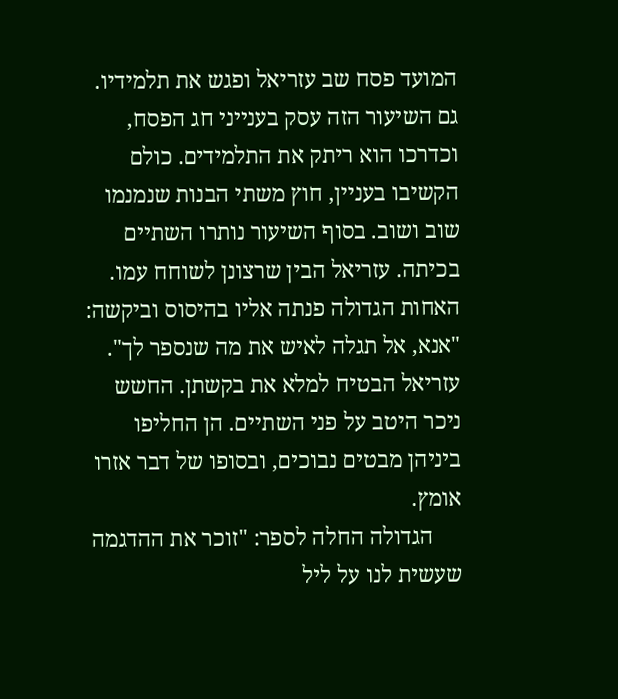המועד פסח שב עזריאל ופגש את תלמידיו. גם השיעור הזה עסק בענייני חג הפסח, וכדרכו הוא ריתק את התלמידים. כולם הקשיבו בעניין, חוץ משתי הבנות שנמנמו שוב ושוב. בסוף השיעור נותרו השתיים בכיתה. עזריאל הבין שרצונן לשוחח עמו. האחות הגדולה פנתה אליו בהיסוס וביקשה: "אנא, אל תגלה לאיש את מה שנספר לך". עזריאל הבטיח למלא את בקשתן. החשש ניכר היטב על פני השתיים. הן החליפו ביניהן מבטים נבוכים, ובסופו של דבר אזרו אומץ.
     הגדולה החלה לספר: "זוכר את ההדגמה שעשית לנו על ליל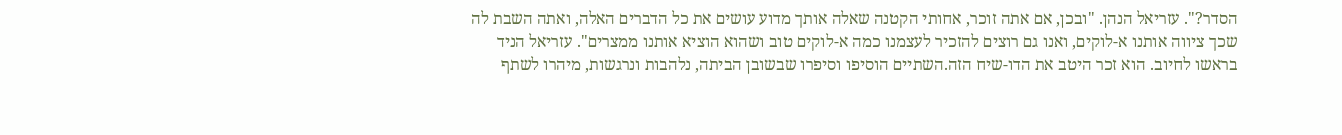הסדר?". עזריאל הנהן. "ובכן, אם אתה זוכר, אחותי הקטנה שאלה אותך מדוע עושים את כל הדברים האלה, ואתה השבת לה שכך ציווה אותנו א-לוקים, ואנו גם רוצים להזכיר לעצמנו כמה א-לוקים טוב ושהוא הוציא אותנו ממצרים". עזריאל הניד בראשו לחיוב. הוא זכר היטב את הדו-שיח הזה.השתיים הוסיפו וסיפרו שבשובן הביתה, נלהבות ונרגשות, מיהרו לשתף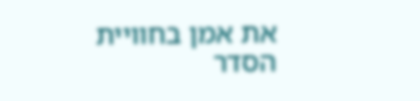את אמן בחוויית הסדר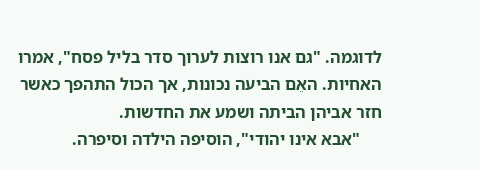לדוגמה. "גם אנו רוצות לערוך סדר בליל פסח", אמרו האחיות. האֵם הביעה נכונות, אך הכול התהפך כאשר חזר אביהן הביתה ושמע את החדשות.
     "אבא אינו יהודי", הוסיפה הילדה וסיפרה.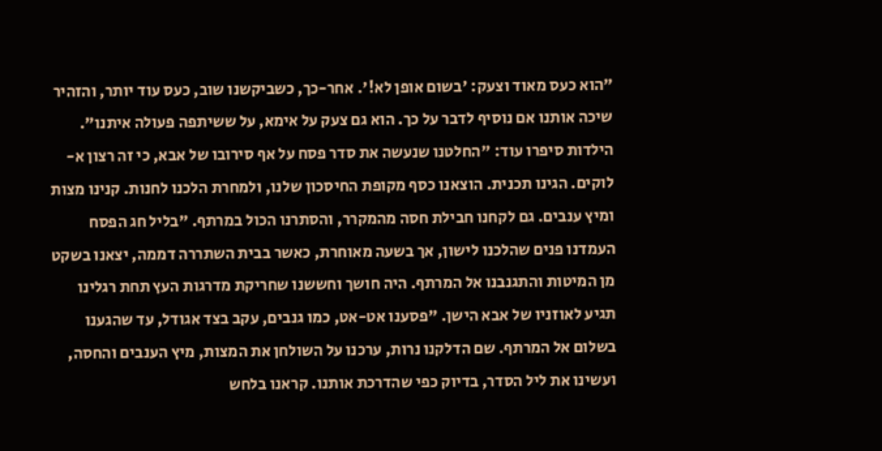"הוא כעס מאוד וצעק: 'בשום אופן לא!'. אחר-כך, כשביקשנו שוב, כעס עוד יותר, והזהיר שיכה אותנו אם נוסיף לדבר על כך. הוא גם צעק על אימא, על ששיתפה פעולה איתנו". הילדות סיפרו עוד: "החלטנו שנעשה את סדר פסח על אף סירובו של אבא, כי זה רצון א-לוקים. הגינו תכנית. הוצאנו כסף מקופת החיסכון שלנו, ולמחרת הלכנו לחנות. קנינו מצות ומיץ ענבים. גם לקחנו חבילת חסה מהמקרר, והסתרנו הכול במרתף. "בליל חג הפסח העמדנו פנים שהלכנו לישון, אך בשעה מאוחרת, כאשר בבית השתררה דממה, יצאנו בשקט מן המיטות והתגנבנו אל המרתף. היה חושך וחששנו שחריקת מדרגות העץ תחת רגלינו תגיע לאוזניו של אבא הישן. "פסענו אט-אט, כמו גנבים, עקב בצד אגודל, עד שהגענו בשלום אל המרתף. שם הדלקנו נרות, ערכנו על השולחן את המצות, מיץ הענבים והחסה, ועשינו את ליל הסדר, בדיוק כפי שהדרכת אותנו. קראנו בלחש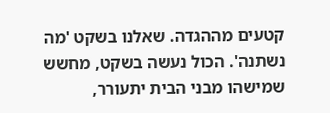קטעים מההגדה. שאלנו בשקט 'מה נשתנה'. הכול נעשה בשקט, מחשש שמישהו מבני הבית יתעורר,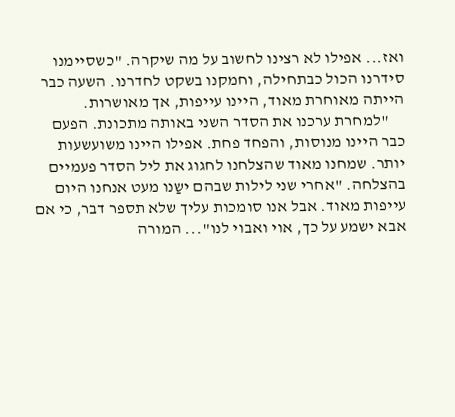ואז... אפילו לא רצינו לחשוב על מה שיקרה. "כשסיימנו סידרנו הכול כבתחילה, וחמקנו בשקט לחדרנו. השעה כבר הייתה מאוחרת מאוד, היינו עייפות, אך מאושרות.
     "למחרת ערכנו את הסדר השני באותה מתכונת. הפעם כבר היינו מנוסות, והפחד פחת. אפילו היינו משועשעות יותר. שמחנו מאוד שהצלחנו לחגוג את ליל הסדר פעמיים בהצלחה. "אחרי שני לילות שבהם ישַנו מעט אנחנו היום עייפות מאוד. אבל אנו סומכות עליך שלא תספר דבר, כי אם אבא ישמע על כך, אוי ואבוי לנו"... המורה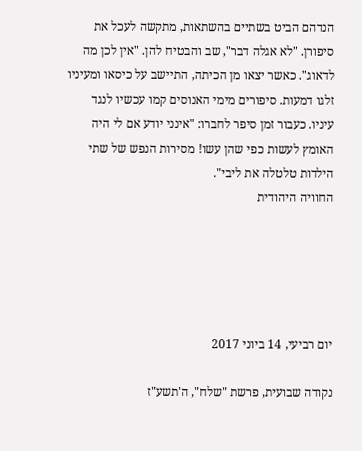הנדהם הביט בשתיים בהשתאות, מתקשה לעכל את סיפורן. "לא אגלה דבר", שב והבטיח להן. "אין לכן מה לדאוג". כאשר יצאו מן הכיתה, התיישב על כיסאו ומעיניו זלגו דמעות. סיפורים מימי האנוסים קמו עכשיו לנגד עיניו. כעבור זמן סיפר לחברו: "אינני יודע אם לי היה האומץ לעשות כפי שהן עשו! מסירות הנפש של שתי הילדות טלטלה את ליבי".
החוויה היהודית





יום רביעי, 14 ביוני 2017

נקודה שבועית, פרשת "שלח", ה'תשע"ז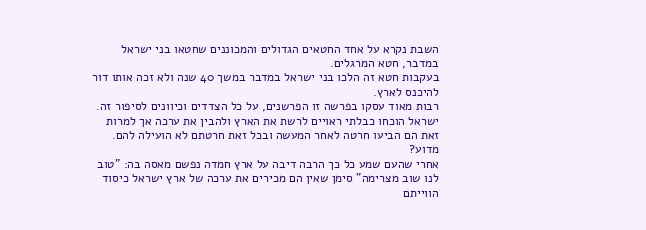השבת נקרא על אחד החטאים הגדולים והמכוננים שחטאו בני ישראל במדבר, חטא המרגלים.
בעקבות חטא זה הלכו בני ישראל במדבר במשך 40 שנה ולא זכה אותו דור להיכנס לארץ.
רבות מאוד עסקו בפרשה זו הפרשנים, על כל הצדדים וכיוונים לסיפור זה.
ישראל הוכחו כבלתי ראויים לרשת את הארץ ולהבין את ערכה אך למרות זאת הם הביעו חרטה לאחר המעשה ובכל זאת חרטתם לא הועילה להם. מדוע?
אחרי שהעם שמע כל כך הרבה דיבה על ארץ חמדה נפשם מאסה בה: "טוב לנו שוב מצרימה" סימן שאין הם מכירים את ערכה של ארץ ישראל כיסוד הווייתם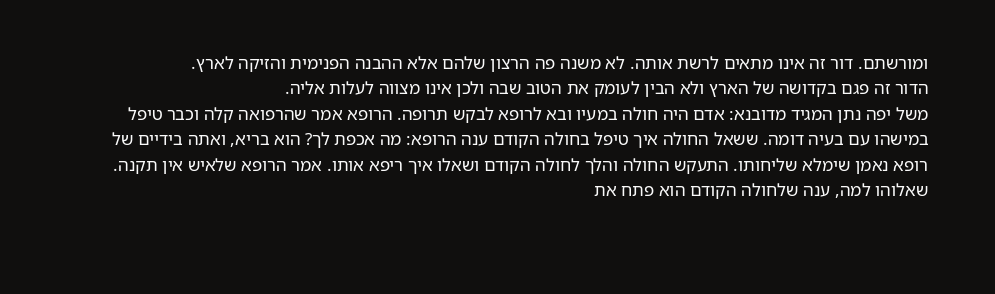ומורשתם. דור זה אינו מתאים לרשת אותה. לא משנה פה הרצון שלהם אלא ההבנה הפנימית והזיקה לארץ.
הדור זה פגם בקדושה של הארץ ולא הבין לעומק את הטוב שבה ולכן אינו מצווה לעלות אליה.
משל יפה נתן המגיד מדובנא: אדם היה חולה במעיו ובא לרופא לבקש תרופה. הרופא אמר שהרפואה קלה וכבר טיפל במישהו עם בעיה דומה. ששאל החולה איך טיפל בחולה הקודם ענה הרופא: מה אכפת לך? הוא בריא, ואתה בידיים של רופא נאמן שימלא שליחותו. התעקש החולה והלך לחולה הקודם ושאלו איך ריפא אותו. אמר הרופא שלאיש אין תקנה. שאלוהו למה, ענה שלחולה הקודם הוא פתח את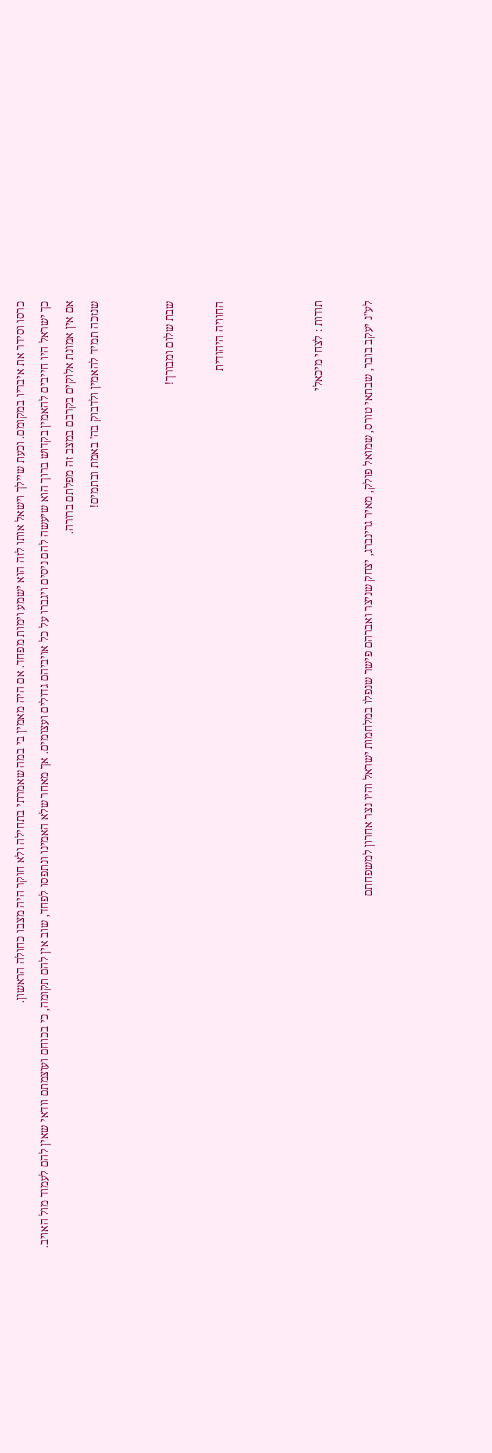כרסו וסידר את איבריו במקומם. וכעת שיילך וישאל אותו לזה הוא ישמע וימות מפחד. אם היה מאמין בי במה שאמרתי בתחילה ולא חוקר היה מצבו כחולה הראשון.
כך ישראל היו חייבים להאמין בקדוש ברוך הוא שיעשה להם ניסים ויגברו על כל אויביהם גדולים ועצומים. אך מאחר שלא האמינו ונתפסו לפחד, שוב אין להם תקומה, כי בכוחם ועוצמתם וודאי שאין להם לעמוד מול האויב.
אם אין אמונת אלוקים בקרבם במצב זה מפלתם ברורה.
שנזכה תמיד להאמין ולדבוק בה' באמת ובתמים!


שבת שלום ומבורך!

החוויה היהודית



תודות : לצחי מיכאלי

לע"נ יעקב בובר, שבתאי טורס, שמואל פולק, מאיר גרינברג, יצחק שניצר ואברהם פישר שנפלו במלחמות ישראל והיו נצר אחרון למשפחתם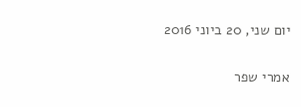יום שני, 20 ביוני 2016

אמרי שפר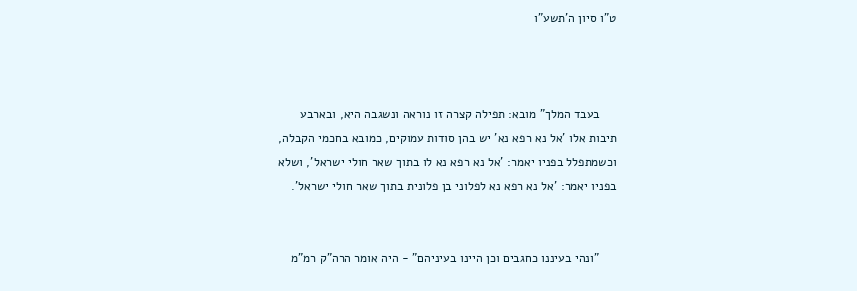ט"ו סיון ה'תשע"ו



     בעבד המלך" מובא: תפילה קצרה זו נוראה ונשגבה היא, ובארבע תיבות אלו 'אל נא רפא נא' יש בהן סודות עמוקים, כמובא בחכמי הקבלה, וכשמתפלל בפניו יאמר: 'אל נא רפא נא לו בתוך שאר חולי ישראל', ושלא בפניו יאמר: 'אל נא רפא נא לפלוני בן פלונית בתוך שאר חולי ישראל'.


     "ונהי בעיננו כחגבים וכן היינו בעיניהם" - היה אומר הרה"ק רמ"מ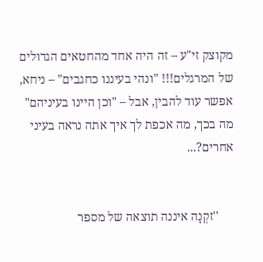מקוצק זי"ע – זה היה אחד מהחטאים הגדולים של המרגלים!!! "ונהי בעיננו כחגבים" – ניחא, אפשר עוד להבין, אבל – "וכן היינו בעיניהם" מה בכך, מה אכפת לך איך אתה נראה בעיני אחרים?...


     ''זקְנָה איננה תוצאה של מספר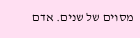מסוים של שנים. אדם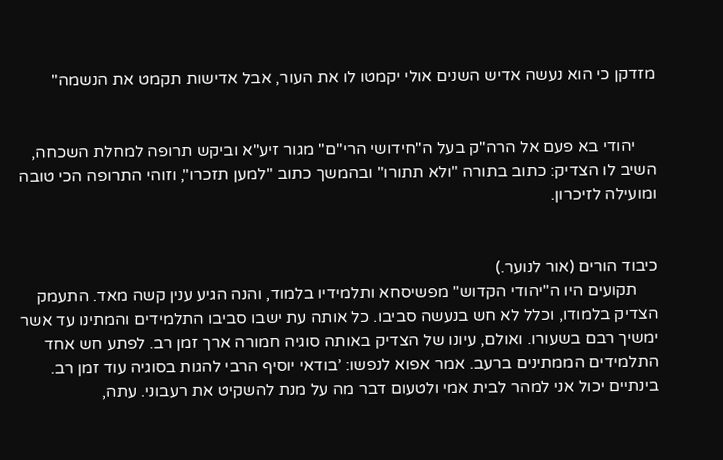מזדקן כי הוא נעשה אדיש השנים אולי יקמטו לו את העור, אבל אדישות תקמט את הנשמה"


     יהודי בא פעם אל הרה"ק בעל ה"חידושי הרי"ם" מגור זיע"א וביקש תרופה למחלת השכחה, השיב לו הצדיק: כתוב בתורה "ולא תתורו" ובהמשך כתוב "למען תזכרו", וזוהי התרופה הכי טובה ומועילה לזיכרון.


כיבוד הורים (אור לנוער.)
     תקועים היו ה"יהודי הקדוש" מפשיסחא ותלמידיו בלמוד, והנה הגיע ענין קשה מאד. התעמק הצדיק בלמודו, וכלל לא חש בנעשה סביבו. כל אותה עת ישבו סביבו התלמידים והמתינו עד אשר ימשיך רבם בשעורו. ואולם, עיונו של הצדיק באותה סוגיה חמורה ארך זמן רב. לפתע חש אחד התלמידים הממתינים ברעב. אמר אפוא לנפשו: ’בודאי יוסיף הרבי להגות בסוגיה עוד זמן רב. בינתיים יכול אני למהר לבית אמי ולטעום דבר מה על מנת להשקיט את רעבוני. עתה,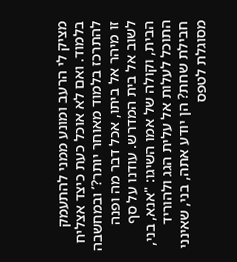מציק לי הרעב ומונע ממני להתעמק בלמוד. ואם לא אוכל כעת כיצד אצליח להתרכז בלמוד מאוחר יותר?’ ובמחשבה זו מיהר אל ביתו, אכל דבר מה ופנה לשוב אל בית המדרש. עודנו על סף הבית, וקולה של אמו השיגו: "אנא, בני, התוכל לעלות אל עלית הגג ולהוריד חבילת שחת? הן יודע אתה, בני, שאינני מסוגלת לטפס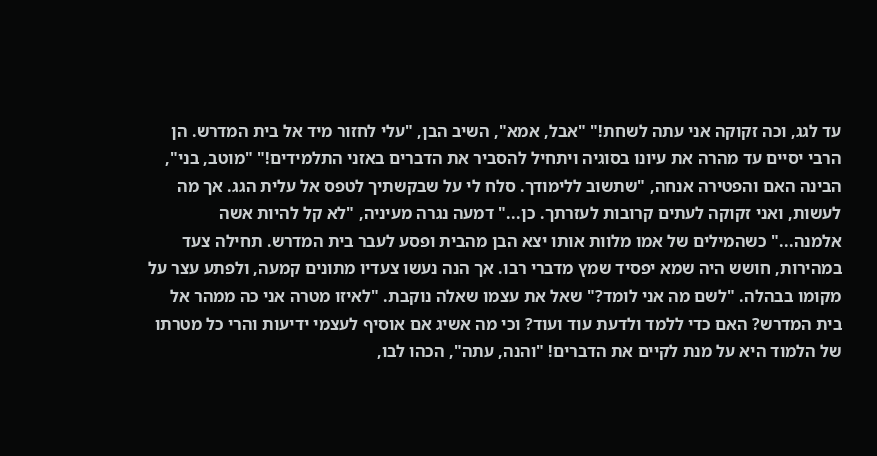עד לגג, וכה זקוקה אני עתה לשחת!" "אבל, אמא", השיב הבן, "עלי לחזור מיד אל בית המדרש. הן הרבי יסיים עד מהרה את עיונו בסוגיה ויתחיל להסביר את הדברים באזני התלמידים!" "מוטב, בני", הבינה האם והפטירה אנחה, "שתשוב ללימודך. סלח לי על שבקשתיך לטפס אל עלית הגג. אך מה לעשות, ואני זקוקה לעתים קרובות לעזרתך. כן..." דמעה נגרה מעיניה, "לא קל להיות אשה אלמנה..." כשהמילים של אמו מלוות אותו יצא הבן מהבית ופסע לעבר בית המדרש. תחילה צעד במהירות, חושש היה שמא יפסיד שמץ מדברי רבו. אך הנה נעשו צעדיו מתונים קמעה, ולפתע עצר על מקומו בבהלה. "לשם מה אני לומד?" שאל את עצמו שאלה נוקבת. "לאיזו מטרה אני כה ממהר אל בית המדרש? האם כדי ללמד ולדעת עוד ועוד? וכי מה אשיג אם אוסיף לעצמי ידיעות והרי כל מטרתו של הלמוד היא על מנת לקיים את הדברים! "והנה, עתה", הכהו לבו,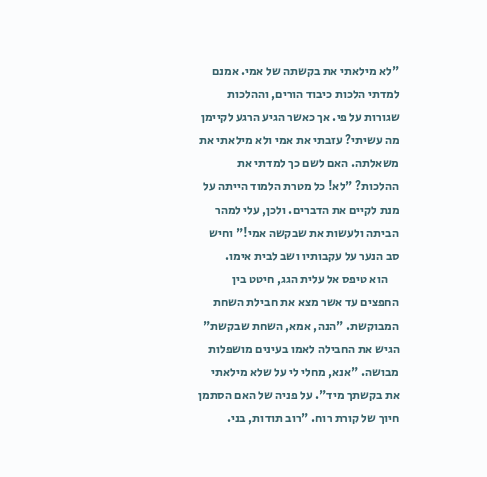"לא מילאתי את בקשתה של אמי. אמנם למדתי הלכות כיבוד הורים, וההלכות שגורות על פי. אך כאשר הגיע הרגע לקיימן מה עשיתי? עזבתי את אמי ולא מילאתי את משאלתה. האם לשם כך למדתי את ההלכות? "לא! כל מטרת הלמוד הייתה על מנת לקיים את הדברים. ולכן, עלי למהר הביתה ולעשות את שבקשה אמי!" וחיש סב הנער על עקבותיו ושב לבית אימו.
     הוא טיפס אל עלית הגג, חיטט בין החפצים עד אשר מצא את חבילת השחת המבוקשת. "הנה, אמא, השחת שבקשת" הגיש את החבילה לאמו בעינים מושפלות מבושה. "אנא, מחלי לי על שלא מילאתי את בקשתך מיד". על פניה של האם הסתמן חיוך של קורת רוח. "רוב תודות, בני.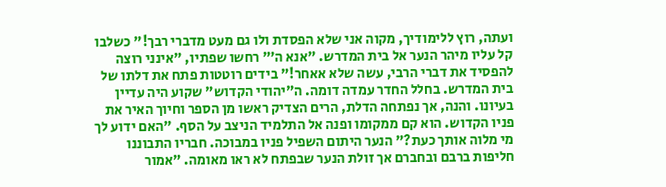ועתה, רוץ ללימודיך, מקוה אני שלא הפסדת ולו גם מעט מדברי רבך!" כשלבו קל עליו מיהר הנער אל בית המדרש. "אנא ה’" רחשו שפתיו, "אינני רוצה להפסיד את דברי הרבי, עשה שלא אאחר!" בידים רוטטות פתח את דלתו של בית המדרש. בחלל החדר עמדה דומה. ה"יהודי הקדוש" שקוע היה עדיין בעיונו. והנה, אך נפתחה הדלת, הרים הצדיק ראשו מן הספר וחיוך האיר את פניו הקדוש. הוא קם ממקומו ופנה אל התלמיד הניצב על הסף. "האם ידוע לך מי מלוה אותך כעת?" הנער היתום השפיל פניו במבוכה. חבריו התבוננו חליפות ברבם ובחברם אך זולת הנער שבפתח לא ראו מאומה. "אמור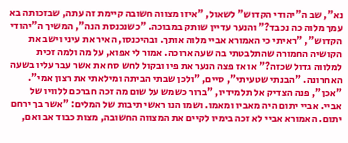נא", שב ה"יהודי הקדוש" לשאול, "איזו מצווה חשובה קיימת זה עתה, שבזכותה בא עמך מלוה כה נכבד?" והנער עדיין שותק במבוכה. "כשנכנסת הנה", המשיך ה"יהודי הקדוש", "ראיתי כי האמורא אביי מלוה אותך. ובהיכנסו, האיר את עיני וישב את הקושיה החמורה שהתלבטתי בה שעה ארוכה. אמור לי אפוא, על מה ולמה זכית למלווה גדול שכזה?" או אז פצה הנער את פיו ובקול לחש סח את אשר עבר עליו בשעה האחרונה. "הבנתי שטעיתי", סיים, "ולכן שבתי הביתה ומילאתי את רצון אמי". "אכן", פנה הצדיק אל תלמידיו, "ברור כשמש על שום מה זכה חברכם ללוויו של אביי. אביי יתום היה מאביו ומאמו. ושמו הנו ראשי תיבות של המלים: "אשר בך ירחם יתום. האמורא אביי לא זכה בימיו לקיים את המצווה החשובה, מצות כבוד אב ואם,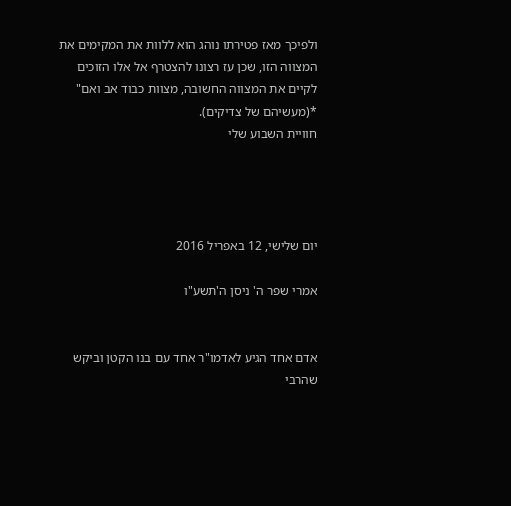ולפיכך מאז פטירתו נוהג הוא ללוות את המקימים את המצווה הזו, שכן עז רצונו להצטרף אל אלו הזוכים לקיים את המצווה החשובה, מצוות כבוד אב ואם" *(מעשיהם של צדיקים).
חוויית השבוע שלי




יום שלישי, 12 באפריל 2016

אמרי שפר ה' ניסן ה'תשע"ו


אדם אחד הגיע לאדמו"ר אחד עם בנו הקטן וביקש שהרבי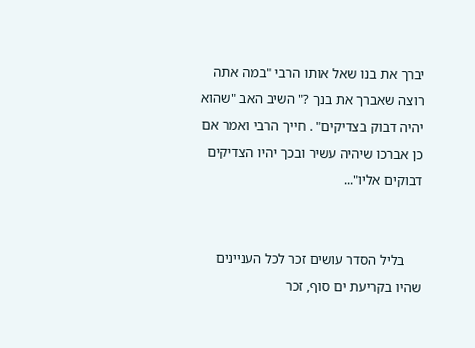יברך את בנו שאל אותו הרבי "במה אתה רוצה שאברך את בנך ?" השיב האב "שהוא יהיה דבוק בצדיקים" . חייך הרבי ואמר אם כן אברכו שיהיה עשיר ובכך יהיו הצדיקים דבוקים אליו"...


     בליל הסדר עושים זכר לכל העניינים שהיו בקריעת ים סוף, זכר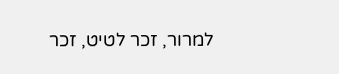למרור, זכר לטיט, זכר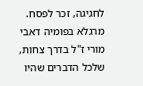לחגיגה, זכר לפסח. מרגלא בפומיה דאבי מורי ז"ל בדרך צחות, שלכל הדברים שהיו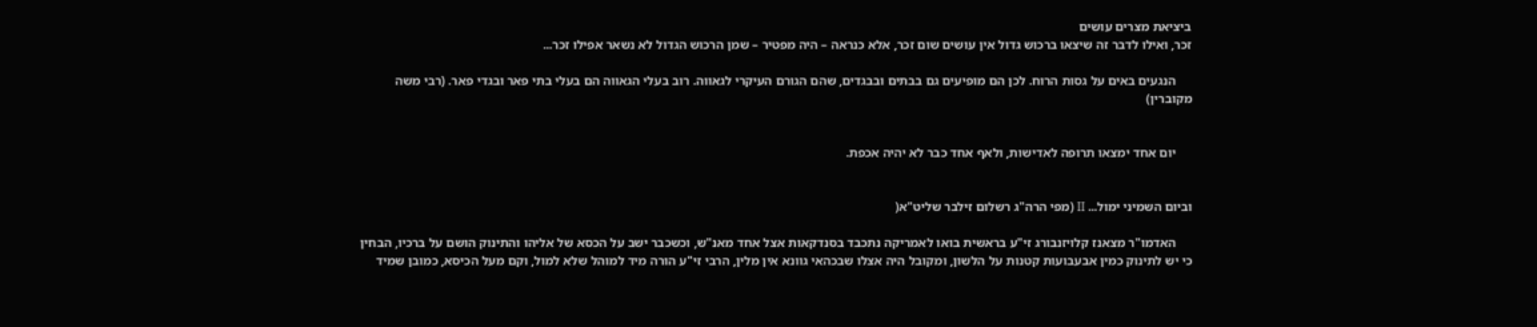ביציאת מצרים עושים
זכר, ואילו לדבר זה שיצאו ברכוש גדול אין עושים שום זכר, אלא כנראה – היה מפטיר – שמן הרכוש הגדול לא נשאר אפילו זכר...

     הנגעים באים על גסות הרוח. לכן הם מופיעים גם בבתים ובבגדים, שהם הגורם העיקרי לגאווה. רוב בעלי הגאווה הם בעלי בתי פאר ובגדי פאר. (רבי משה מקוברין)


     יום אחד ימצאו תרופה לאדישות, ולאף אחד כבר לא יהיה אכפת.


וביום השמיני ימול... II (מפי הרה"ג רשלום זילבר שליט"א(

     האדמו"ר מצאנז קלויזנבורג זי"ע בראשית בואו לאמריקה נתכבד בסנדקאות אצל אחד מאנ"ש, וכשכבר ישב על הכסא של אליהו והתינוק הושם על ברכיו, הבחין כי יש לתינוק כמין אבעבועות קטנות על הלשון, ומקובל היה אצלו שבכהאי גוונא אין מלין, הרבי זי"ע הורה מיד למוהל שלא למול, וקם מעל הכיסא, כמובן שמיד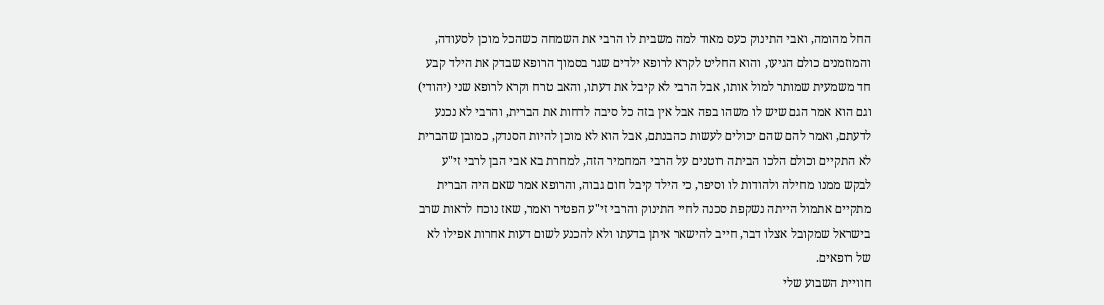החל מהומה, ואבי התינוק כעס מאוד למה משבית לו הרבי את השמחה כשהכל מוכן לסעודה, והמוזמנים כולם הגיעו, והוא החליט לקרא לרופא ילדים שגר בסמוך הרופא שבדק את הילד קבע חד משמעית שמותר למול אותו, אבל הרבי לא קיבל את דעתו, והאב טרח וקרא לרופא שני (יהודי) וגם הוא אמר הגם שיש לו משהו בפה אבל אין בזה כל סיבה לדחות את הברית, והרבי לא נכנע לדעתם, ואמר להם שהם יכולים לעשות כהבנתם, אבל הוא לא מוכן להיות הסנדק, כמובן שהברית לא התקיים וכולם הלכו הביתה רוטנים על הרבי המחמיר הזה, למחרת בא אבי הבן לרבי זי"ע לבקש ממנו מחילה ולהודות לו וסיפר, כי הילד קיבל חום גבוה, והרופא אמר שאם היה הברית מתקיים אתמול הייתה נשקפת סכנה לחיי התינוק והרבי זי"ע הפטיר ואמר, שאז נוכח לראות שרב בישראל שמקובל אצלו דבר, חייב להישאר איתן בדעתו ולא להכנע לשום דעות אחרות אפילו לא של רופאים.
חוויית השבוע שלי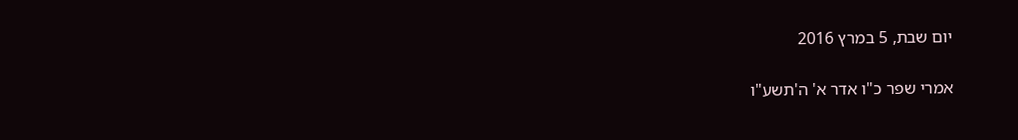יום שבת, 5 במרץ 2016

אמרי שפר כ"ו אדר א' ה'תשע"ו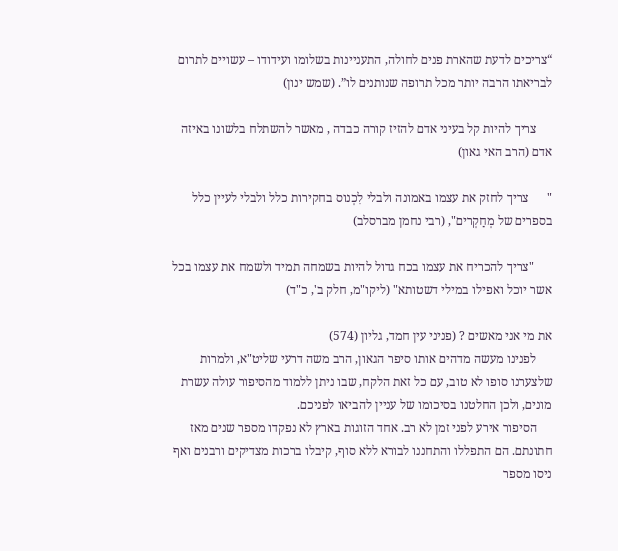“צריכים לדעת שהארת פנים לחולה, התעניינות בשלומו ועידודו – עשויים לתרום לבריאתו הרבה יותר מכל תרופה שנותנים לו”. (שמש ינון)

     צריך להיות קל בעיני אדם להזיז קורה כבדה , מאשר להשתלח בלשונו באיזה אדם (הרב האי גאון)

"      צריך לחזק את עצמו באמונה ולבלי לִכְנוס בחקירות כלל ולבלי לעיין כלל בספרים של מְחַקְרים", (רבי נחמן מברסלב)

      "צריך להכריח את עצמו בכח גדול להיות בשמחה תמיד ולשמח את עצמו בכל אשר יוכל ואפילו במילי דשטותא" (ליקו"מ, חלק ב', כ"ד)

את מי אני מאשים ? (פניני עין חמד, גליון (574)
     לפנינו מעשה מדהים אותו סיפר הגאון, הרב משה דרעי שליט"א, ולמרות שלצערנו סופו לא טוב, עם כל זאת הלקח, שבו ניתן ללמוד מהסיפור עולה עשרת מונים, ולכן החלטנו בסיכומו של עניין להביאו לפניכם.
     הסיפור אירע לפני זמן לא רב. אחד הזוגות בארץ לא נפקדו מספר שנים מאז חתונתם. הם התפללו והתחננו לבורא ללא סוף, קיבלו ברכות מצדיקים ורבנים ואף ניסו מספר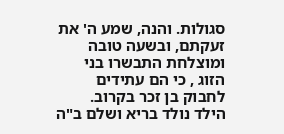סגולות. והנה, שמע ה' את זעקתם, ובשעה טובה ומוצלחת התבשרו בני הזוג , כי הם עתידים לחבוק בן זכר בקרוב.  הילד נולד בריא ושלם ב"ה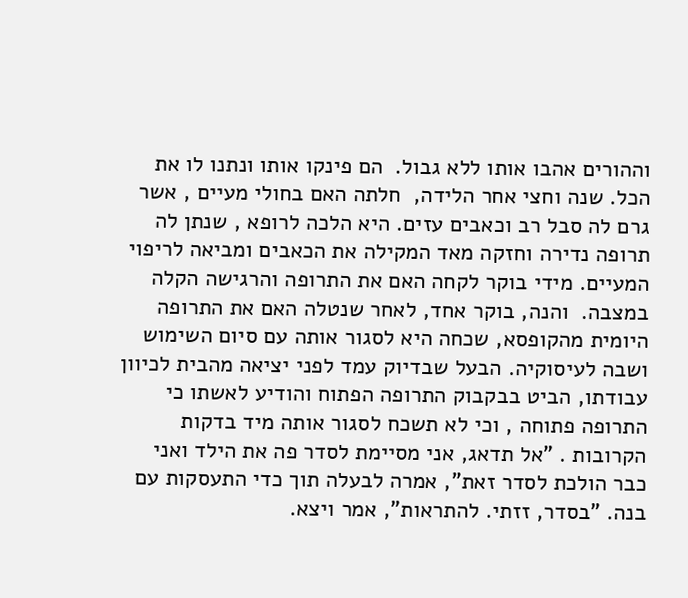וההורים אהבו אותו ללא גבול.  הם פינקו אותו ונתנו לו את הכל. שנה וחצי אחר הלידה,  חלתה האם בחולי מעיים , אשר גרם לה סבל רב וכאבים עזים. היא הלכה לרופא , שנתן לה תרופה נדירה וחזקה מאד המקילה את הכאבים ומביאה לריפוי המעיים. מידי בוקר לקחה האם את התרופה והרגישה הקלה במצבה.  והנה, בוקר אחד, לאחר שנטלה האם את התרופה היומית מהקופסא, שכחה היא לסגור אותה עם סיום השימוש ושבה לעיסוקיה. הבעל שבדיוק עמד לפני יציאה מהבית לכיוון עבודתו, הביט בבקבוק התרופה הפתוח והודיע לאשתו כי התרופה פתוחה , וכי לא תשכח לסגור אותה מיד בדקות הקרובות . "אל תדאג, אני מסיימת לסדר פה את הילד ואני כבר הולכת לסדר זאת", אמרה לבעלה תוך כדי התעסקות עם בנה. "בסדר, זזתי. להתראות", אמר ויצא.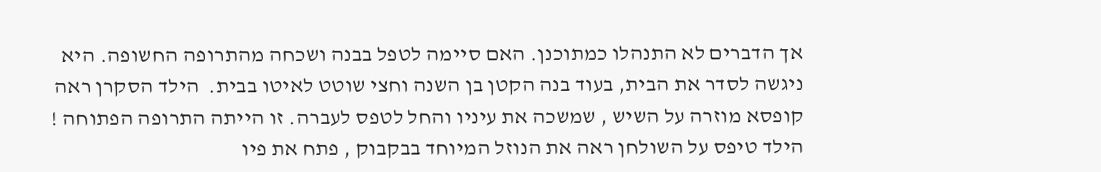אך הדברים לא התנהלו כמתוכנן. האם סיימה לטפל בבנה ושכחה מהתרופה החשופה. היא ניגשה לסדר את הבית, בעוד בנה הקטן בן השנה וחצי שוטט לאיטו בבית.  הילד הסקרן ראה קופסא מוזרה על השיש , שמשכה את עיניו והחל לטפס לעברה. זו הייתה התרופה הפתוחה ! הילד טיפס על השולחן ראה את הנוזל המיוחד בבקבוק , פתח את פיו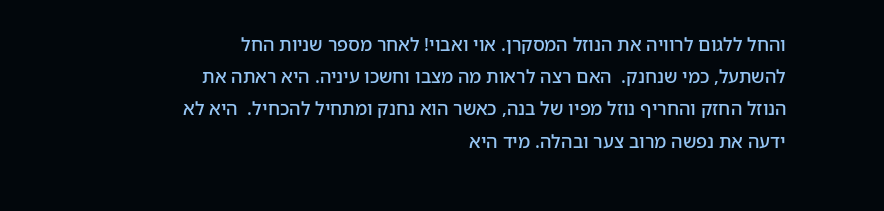והחל ללגום לרוויה את הנוזל המסקרן. אוי ואבוי! לאחר מספר שניות החל להשתעל, כמי שנחנק.  האם רצה לראות מה מצבו וחשכו עיניה. היא ראתה את הנוזל החזק והחריף נוזל מפיו של בנה, כאשר הוא נחנק ומתחיל להכחיל.  היא לא ידעה את נפשה מרוב צער ובהלה. מיד היא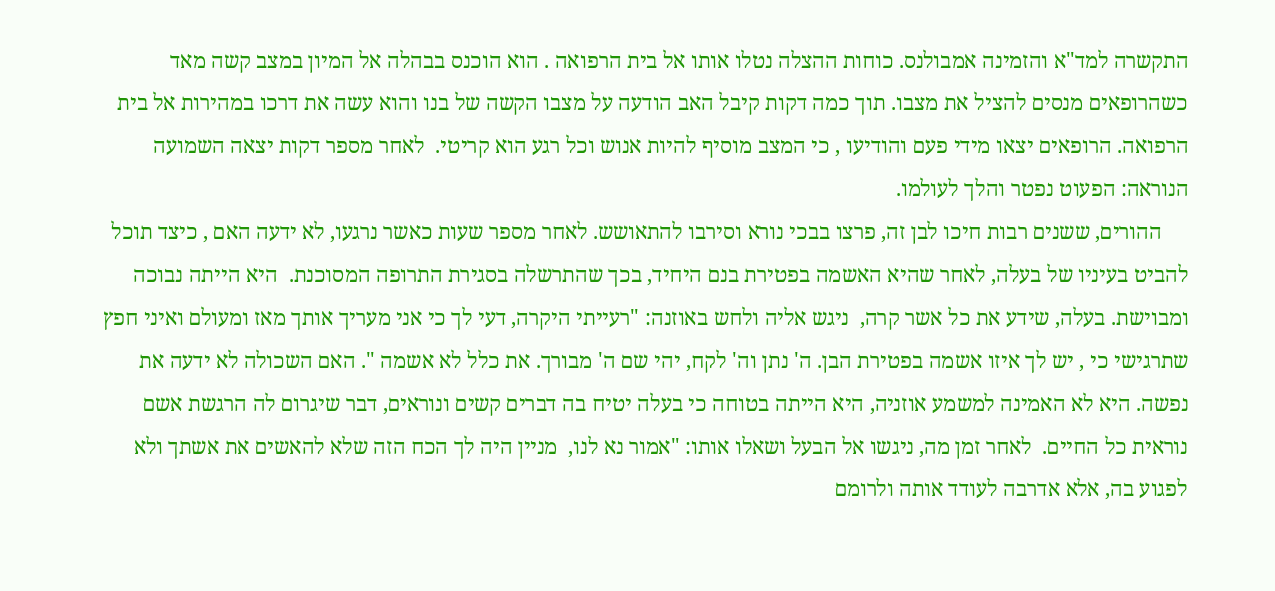התקשרה למד"א והזמינה אמבולנס. כוחות ההצלה נטלו אותו אל בית הרפואה . הוא הוכנס בבהלה אל המיון במצב קשה מאד כשהרופאים מנסים להציל את מצבו. תוך כמה דקות קיבל האב הודעה על מצבו הקשה של בנו והוא עשה את דרכו במהירות אל בית הרפואה. הרופאים יצאו מידי פעם והודיעו , כי המצב מוסיף להיות אנוש וכל רגע הוא קריטי.  לאחר מספר דקות יצאה השמועה הנוראה: הפעוט נפטר והלך לעולמו.
     ההורים, ששנים רבות חיכו לבן זה, פרצו בבכי נורא וסירבו להתאושש. לאחר מספר שעות כאשר נרגעו, לא ידעה האם , כיצד תוכל להביט בעיניו של בעלה, לאחר שהיא האשמה בפטירת בנם היחיד, בכך שהתרשלה בסגירת התרופה המסוכנת.  היא הייתה נבוכה ומבוישת. בעלה, שידע את כל אשר קרה,  ניגש אליה ולחש באוזנה: "רעייתי היקרה, דעי לך כי אני מעריך אותך מאז ומעולם ואיני חפץ שתרגישי כי , יש לך איזו אשמה בפטירת הבן. ה' נתן וה' לקח, יהי שם ה' מבורך. את כלל לא אשמה ". האם השכולה לא ידעה את נפשה. היא לא האמינה למשמע אוזניה, היא הייתה בטוחה כי בעלה יטיח בה דברים קשים ונוראים, דבר שיגרום לה הרגשת אשם נוראית כל החיים.  לאחר זמן מה, ניגשו אל הבעל ושאלו אותו: "אמור נא לנו,  מניין היה לך הכח הזה שלא להאשים את אשתך ולא לפגוע בה, אלא אדרבה לעודד אותה ולרומם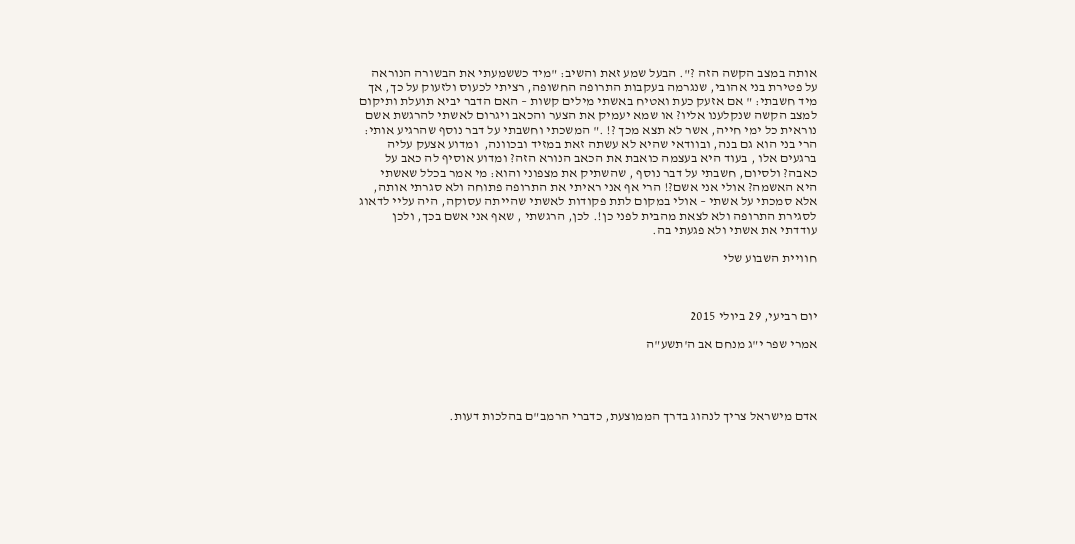אותה במצב הקשה הזה ?". הבעל שמע זאת והשיב: "מיד כששמעתי את הבשורה הנוראה על פטירת בני אהובי, שנגרמה בעקבות התרופה החשופה, רציתי לכעוס ולזעוק על כך, אך מיד חשבתי: " אם אזעק כעת ואטיח באשתי מילים קשות – האם הדבר יביא תועלת ותיקום למצב הקשה שנקלענו אליו? או שמא יעמיק את הצער והכאב ויגרום לאשתי להרגשת אשם נוראית כל ימי חייה, אשר לא תצא מכך ?! ." המשכתי וחשבתי על דבר נוסף שהרגיע אותי: הרי בני הוא גם בנה, ובוודאי שהיא לא עשתה זאת במזיד ובכוונה,  ומדוע אצעק עליה ברגעים אלו , בעוד היא בעצמה כואבת את הכאב הנורא הזה? ומדוע אוסיף לה כאב על כאבה? ולסיום, חשבתי על דבר נוסף , שהשתיק את מצפוני והוא: מי אמר בכלל שאשתי היא האשמה? אולי אני אשם?! הרי אף אני ראיתי את התרופה פתוחה ולא סגרתי אותה,  אלא סמכתי על אשתי – אולי במקום לתת פקודות לאשתי שהייתה עסוקה, היה עליי לדאוג לסגירת התרופה ולא לצאת מהבית לפני כן!. לכן, הרגשתי , שאף אני אשם בכך, ולכן עודדתי את אשתי ולא פגעתי בה.

חוויית השבוע שלי



יום רביעי, 29 ביולי 2015

אמרי שפר י"ג מנחם אב ה'תשע"ה




אדם מישראל צריך לנהוג בדרך הממוצעת, כדברי הרמב"ם בהלכות דעות.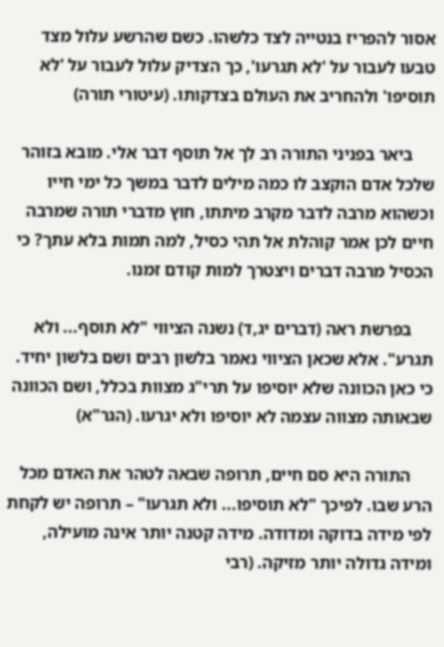אסור להפריז בנטייה לצד כלשהו. כשם שהרשע עלול מצד טבעו לעבור על 'לא תגרעו', כך הצדיק עלול לעבור על 'לא תוסיפו' ולהחריב את העולם בצדקותו. (עיטורי תורה)

     ביאר בפניני התורה רב לך אל תוסף דבר אלי. מובא בזוהר שלכל אדם הוקצב לו כמה מילים לדבר במשך כל ימי חייו וכשהוא מרבה לדבר מקרב מיתתו, חוץ מדברי תורה שמרבה חיים לכן אמר קוהלת אל תהי כסיל, למה תמות בלא עתך? כי הכסיל מרבה דברים ויצטרך למות קודם זמנו.

     בפרשת ראה (דברים יג,ד) נשנה הציווי "לא תוסף... ולא תגרע". אלא שכאן הציווי נאמר בלשון רבים ושם בלשון יחיד. כי כאן הכוונה שלא יוסיפו על תרי"ג מצוות בכלל, ושם הכוונה שבאותה מצווה עצמה לא יוסיפו ולא יגרעו. (הגר"א)

     התורה היא סם חיים, תרופה שבאה לטהר את האדם מכל הרע שבו. לפיכך "לא תוסיפו... ולא תגרעו" – תרופה יש לקחת לפי מידה בדוקה ומדודה. מידה קטנה יותר אינה מועילה, ומידה גדולה יותר מזיקה. (רבי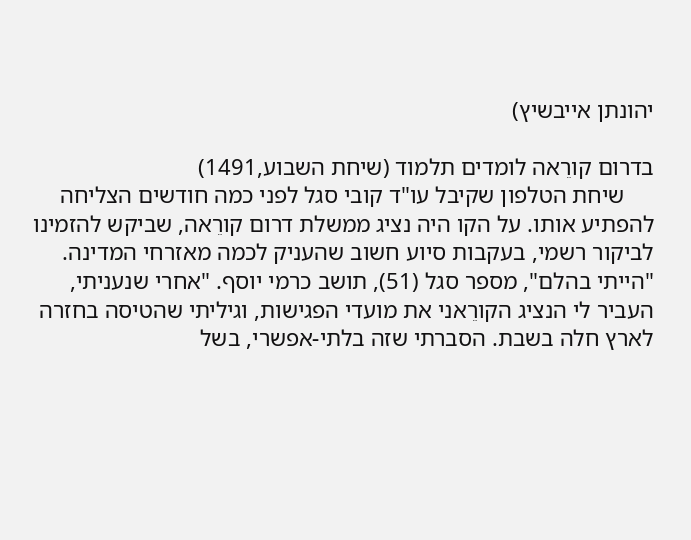יהונתן אייבשיץ)

בדרום קורֵאה לומדים תלמוד (שיחת השבוע,1491)
     שיחת הטלפון שקיבל עו"ד קובי סגל לפני כמה חודשים הצליחה להפתיע אותו. על הקו היה נציג ממשלת דרום קורֵאה, שביקש להזמינו לביקור רשמי, בעקבות סיוע חשוב שהעניק לכמה מאזרחי המדינה. "הייתי בהלם", מספר סגל (51), תושב כרמי יוסף. "אחרי שנעניתי, העביר לי הנציג הקורֵאני את מועדי הפגישות, וגיליתי שהטיסה בחזרה לארץ חלה בשבת. הסברתי שזה בלתי-אפשרי, בשל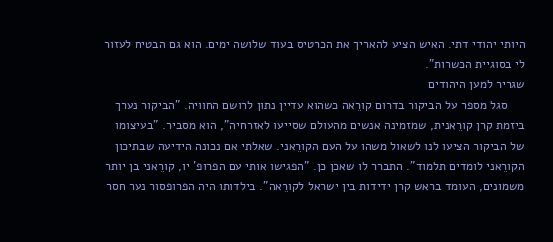היותי יהודי דתי. האיש הציע להאריך את הכרטיס בעוד שלושה ימים. הוא גם הבטיח לעזור לי בסוגיית הכשרות".
שגריר למען היהודים
     סגל מספר על הביקור בדרום קורֵאה כשהוא עדיין נתון לרושם החוויה. "הביקור נערך ביזמת קרן קורֵאנית, שמזמינה אנשים מהעולם שסייעו לאזרחיה", הוא מסביר. "בעיצומו של הביקור הציעו לנו לשאול משהו על העם הקורֵאני. שאלתי אם נכונה הידיעה שבתיכון הקורֵאני לומדים תלמוד". התברר לו שאכן כן. "הפגישו אותי עם הפרופ' יו, קורֵאני בן יותר משמונים, העומד בראש קרן ידידות בין ישראל לקורֵאה". בילדותו היה הפרופסור נער חסר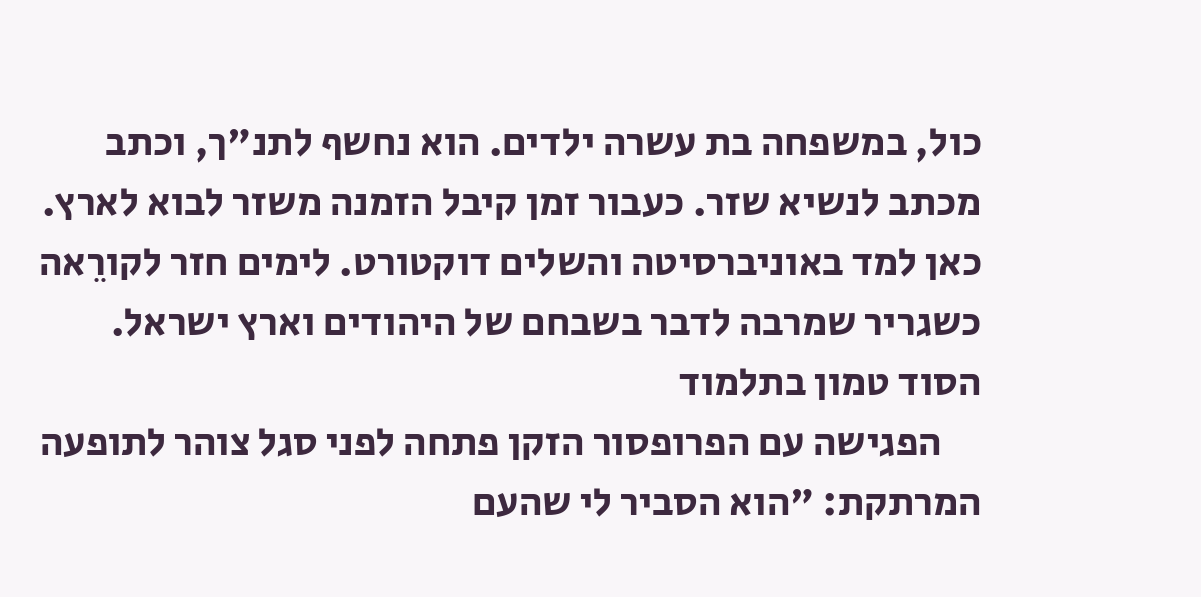כול, במשפחה בת עשרה ילדים. הוא נחשף לתנ"ך, וכתב מכתב לנשיא שזר. כעבור זמן קיבל הזמנה משזר לבוא לארץ. כאן למד באוניברסיטה והשלים דוקטורט. לימים חזר לקורֵאה כשגריר שמרבה לדבר בשבחם של היהודים וארץ ישראל.
הסוד טמון בתלמוד
     הפגישה עם הפרופסור הזקן פתחה לפני סגל צוהר לתופעה המרתקת: "הוא הסביר לי שהעם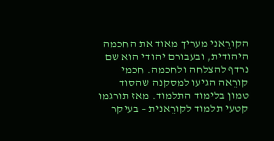הקורֵאני מעריך מאוד את החכמה היהודית, ובעבורם יהודי הוא שם נרדף להצלחה ולחכמה. חכמי קורֵאה הגיעו למסקנה שהסוד טמון בלימוד התלמוד. מאז תורגמו קטעי תלמוד לקורֵאנית – בעיקר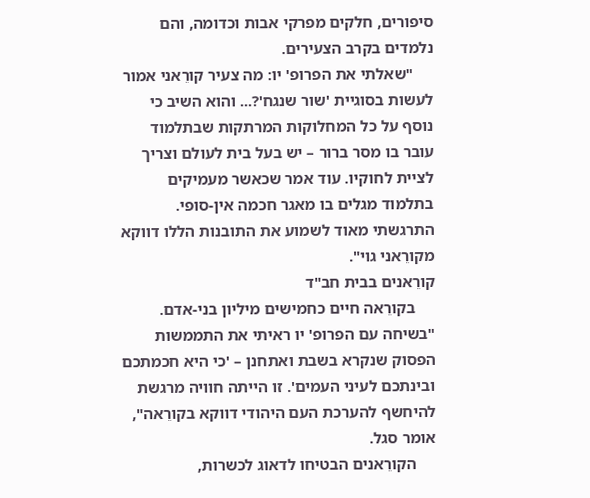סיפורים, חלקים מפרקי אבות וכדומה, והם נלמדים בקרב הצעירים.
     "שאלתי את הפרופ' יו: מה צעיר קורֵאני אמור לעשות בסוגיית 'שור שנגח'?... והוא השיב כי נוסף על כל המחלוקות המרתקות שבתלמוד עובר בו מסר ברור – יש בעל בית לעולם וצריך לציית לחוקיו. עוד אמר שכאשר מעמיקים בתלמוד מגלים בו מאגר חכמה אין-סופי. התרגשתי מאוד לשמוע את התובנות הללו דווקא מקורֵאני גוי".
קורֵאנים בבית חב"ד
     בקורֵאה חיים כחמישים מיליון בני-אדם. "בשיחה עם הפרופ' יו ראיתי את התממשות הפסוק שנקרא בשבת ואתחנן – 'כי היא חכמתכם ובינתכם לעיני העמים'. זו הייתה חוויה מרגשת להיחשף להערכת העם היהודי דווקא בקורֵאה", אומר סגל.
     הקורֵאנים הבטיחו לדאוג לכשרות,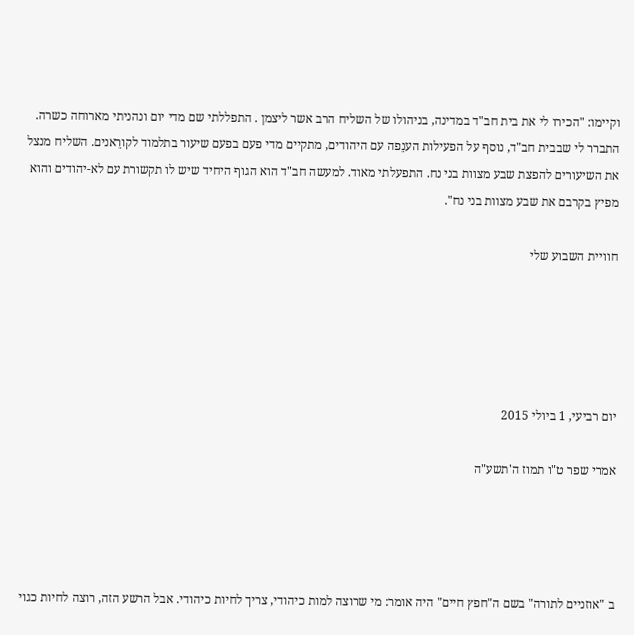וקיימו: "הכירו לי את בית חב"ד במדינה, בניהולו של השליח הרב אשר ליצמן . התפללתי שם מדי יום ונהניתי מארוחה כשרה. התברר לי שבבית חב"ד, נוסף על הפעילות הענֵפה עם היהודים, מתקיים מדי פעם בפעם שיעור בתלמוד לקורֵאנים. השליח מנצל את השיעורים להפצת שבע מצוות בני נח. התפעלתי מאוד. למעשה חב"ד הוא הגוף היחיד שיש לו תקשורת עם לא-יהודים והוא מפיץ בקרבם את שבע מצוות בני נח".

חוויית השבוע שלי





יום רביעי, 1 ביולי 2015

אמרי שפר ט"ו תמוז ה'תשע"ה




ב "אוזניים לתורה" בשם ה"חפץ חיים" היה אומר: מי שרוצה למות כיהודי, צריך לחיות כיהודי. אבל הרשע הזה, רוצה לחיות כגוי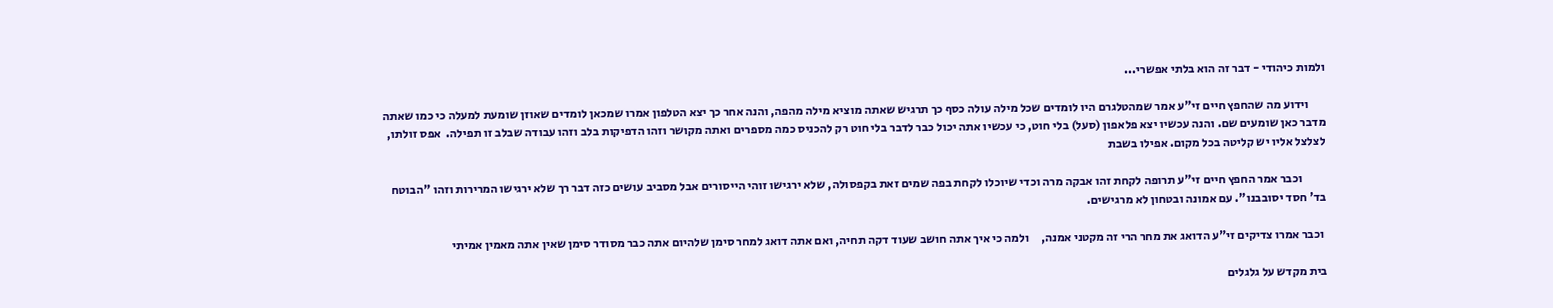ולמות כיהודי - דבר זה הוא בלתי אפשרי...

       וידוע מה שהחפץ חיים זי"ע אמר שמהטלגרם היו לומדים שכל מילה עולה כסף כך תרגיש שאתה מוציא מילה מהפה, והנה אחר כך יצא הטלפון אמרו שמכאן לומדים שאוזן שומעת למעלה כי כמו שאתה מדבר כאן שומעים שם. והנה עכשיו יצא פלאפון (סעל) בלי חוט, כי עכשיו אתה יכול כבר לדבר בלי חוט רק להכניס כמה מספרים ואתה מקושר וזהו הדפיקות בלב וזהו עבודה שבלב זו תפילה.  אפס זולתו, לצלצל אליו יש קליטה בכל מקום. אפילו בשבת

          וכבר אמר החפץ חיים זי"ע תרופה לקחת זהו אבקה מרה וכדי שיוכלו לקחת בפה שמים זאת בקפסולה, שלא ירגישו זוהי הייסורים אבל מסביב עושים כזה דבר רך שלא ירגישו המרירות וזהו "הבוטח בד' חסד יסובבנו". עם אמונה ובטחון לא מרגישים.

 וכבר אמרו צדיקים זי"ע הדואג את מחר הרי זה מקטני אמנה,     ולמה כי איך אתה חושב שעוד דקה תחיה, ואם אתה דואג למחר סימן שלהיום אתה כבר מסודר סימן שאין אתה מאמין אמיתי

בית מקדש על גלגלים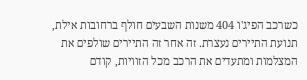כשרכב הפיג'ו 404 משנות השבעים חולף ברחובות אילת, תנועת התיירים נעצרת. זה אחר זה התיירים שולפים את המצלמות ומתעדים את הרכב מכל הזוויות, קודם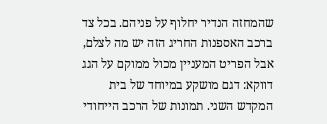שהמחזה הנדיר יחלוף על פניהם. בכל צד ברכב האספנות החריג הזה יש מה לצלם, אבל הפריט המעניין מכול ממוקם על הגג דווקא: דגם מושקע במיוחד של בית המקדש השני. תמונות של הרכב הייחודי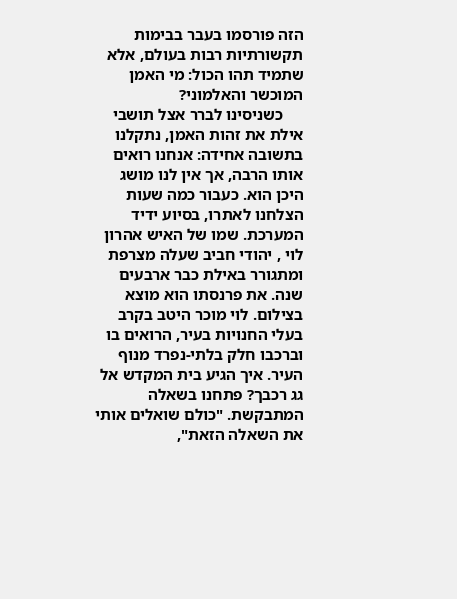הזה פורסמו בעבר בבימות תקשורתיות רבות בעולם, אלא שתמיד תהו הכול: מי האמן המוכשר והאלמוני?
     כשניסינו לברר אצל תושבי אילת את זהות האמן, נתקלנו בתשובה אחידה: אנחנו רואים אותו הרבה, אך אין לנו מושג היכן הוא. כעבור כמה שעות הצלחנו לאתרו, בסיוע ידיד המערכת. שמו של האיש אהרון לוי , יהודי חביב שעלה מצרפת ומתגורר באילת כבר ארבעים שנה. את פרנסתו הוא מוצא בצילום. לוי מוכר היטב בקרב בעלי החנויות בעיר, הרואים בו וברכבו חלק בלתי-נפרד מנוף העיר. איך הגיע בית המקדש אל גג רכבך? פתחנו בשאלה המתבקשת. "כולם שואלים אותי את השאלה הזאת",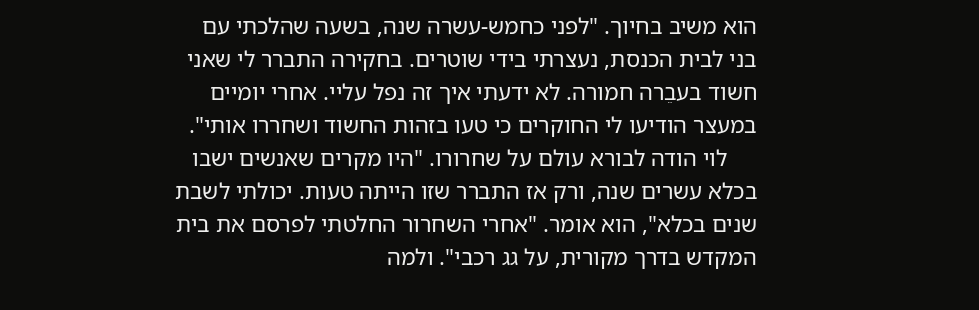הוא משיב בחיוך. "לפני כחמש-עשרה שנה, בשעה שהלכתי עם בני לבית הכנסת, נעצרתי בידי שוטרים. בחקירה התברר לי שאני חשוד בעבֵרה חמורה. לא ידעתי איך זה נפל עליי. אחרי יומיים במעצר הודיעו לי החוקרים כי טעו בזהות החשוד ושחררו אותי".
     לוי הודה לבורא עולם על שחרורו. "היו מקרים שאנשים ישבו בכלא עשרים שנה, ורק אז התברר שזו הייתה טעות. יכולתי לשבת שנים בכלא", הוא אומר. "אחרי השחרור החלטתי לפרסם את בית המקדש בדרך מקורית, על גג רכבי". ולמה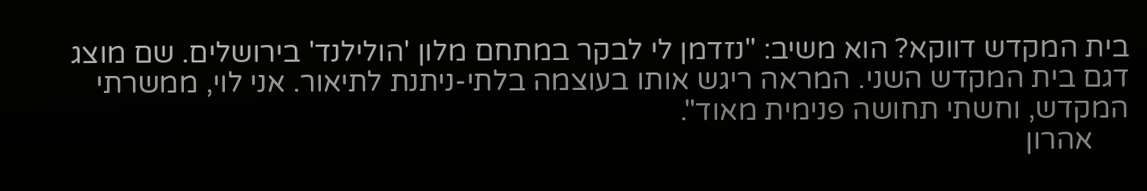בית המקדש דווקא? הוא משיב: "נזדמן לי לבקר במתחם מלון 'הולילנד' בירושלים. שם מוצג דגם בית המקדש השני. המראה ריגש אותו בעוצמה בלתי-ניתנת לתיאור. אני לוי, ממשרתי המקדש, וחשתי תחושה פנימית מאוד".
     אהרון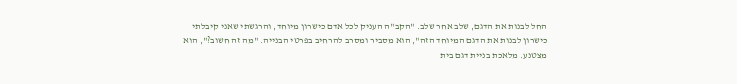החל לבנות את הדגם, שלב אחר שלב. "הקב"ה העניק לכל אדם כישרון מיוחד, והרגשתי שאני קיבלתי כישרון לבנות את הדגם המיוחד הזה", הוא מסביר ומסרב להרחיב בפרטי הבנייה. "מה זה חשוב?", הוא מצטנע. מלאכת בניית דגם בית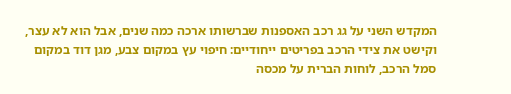המקדש השני על גג רכב האספנות שברשותו ארכה כמה שנים, אבל הוא לא עצר, וקישט את צידי הרכב בפריטים ייחודיים: חיפוי עץ במקום צבע, מגן דוד במקום סמל הרכב, לוחות הברית על מכסה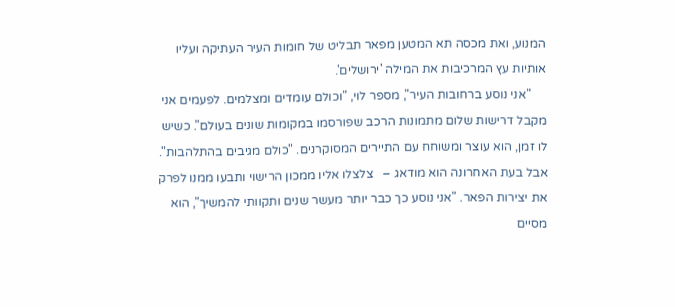המנוע, ואת מכסה תא המטען מפאר תבליט של חומות העיר העתיקה ועליו אותיות עץ המרכיבות את המילה 'ירושלים'.
     "אני נוסע ברחובות העיר", מספר לוי, "וכולם עומדים ומצלמים. לפעמים אני מקבל דרישות שלום מתמונות הרכב שפורסמו במקומות שונים בעולם". כשיש לו זמן, הוא עוצר ומשוחח עם התיירים המסוקרנים. "כולם מגיבים בהתלהבות". אבל בעת האחרונה הוא מודאג –   צלצלו אליו ממכון הרישוי ותבעו ממנו לפרק את יצירות הפאר. "אני נוסע כך כבר יותר מעשר שנים ותקוותי להמשיך", הוא מסיים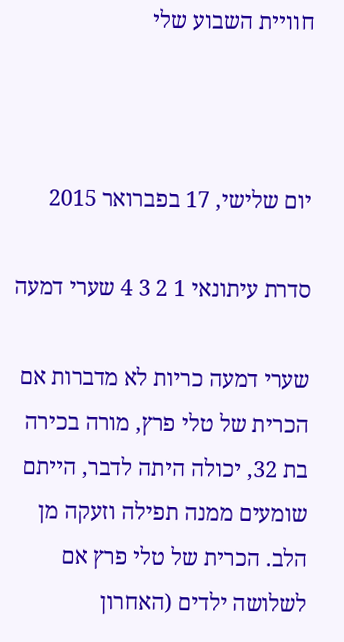חוויית השבוע שלי



יום שלישי, 17 בפברואר 2015

סדרת עיתונאי 1 2 3 4 שערי דמעה

שערי דמעה כריות לא מדברות אם הכרית של טלי פרץ, מורה בכירה בת 32, יכולה היתה לדבר, הייתם שומעים ממנה תפילה וזעקה מן הלב. הכרית של טלי פרץ אם לשלושה ילדים (האחרון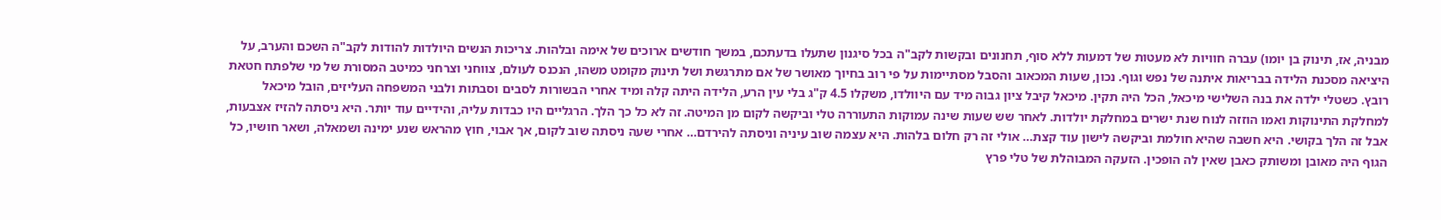מבניה, אז, תינוק בן יומו) עברה חוויות לא מעטות של דמעות ללא סוף, תחנונים ובקשות לקב"ה בכל סיגנון שתעלו בדעתכם, במשך חודשים ארוכים של אימה ובלהות. צריכות הנשים היולדות להודות לקב"ה השכם והערב, על היציאה מסכנת הלידה בבריאות איתנה של נפש וגוף. נכון, שעות המכאוב והסבל מסתיימות על פי רוב בחיוך מאושר של אם מתרגשת ושל תינוק מקומט משהו, הנכנס לעולם, צווחני וצרחני כמיטב המסורת של מי שלפתח חטאת רובץ. כשטלי ילדה את בנה השלישי מיכאל, הכל היה תקין. מיכאל קיבל ציון גבוה מיד עם היוולדו, משקלו 4.5 ק"ג בלי עין הרע, הלידה היתה קלה ומיד אחרי הבשורות לסבים וסבתות ולבני המשפחה העליזים, הובל מיכאל למחלקת התינוקות ואמו הוזזה לנוח שנת ישרים במחלקת יולדות. לאחר שש שעות שינה עמוקות התעוררה טלי וביקשה לקום מן המיטה. זה לא כל כך הלך. הרגליים היו כבדות עליה, והידיים עוד יותר. היא ניסתה להזיז אצבעות, אבל זה הלך בקושי. היא חשבה שהיא חולמת וביקשה לישון עוד קצת… אולי זה רק חלום בלהות. היא עצמה שוב עיניה וניסתה להירדם… אחרי שעה ניסתה שוב לקום, אך אבוי, חוץ מהראש שנע ימינה ושמאלה, ושאר חושיו, כל הגוף היה מאובן ומשותק כאבן שאין לה הופכין. הזעקה המבוהלת של טלי פרץ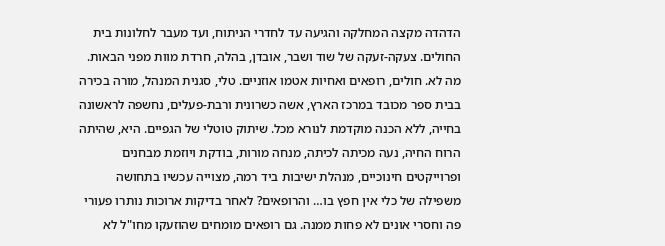הדהדה מקצה המחלקה והגיעה עד לחדרי הניתוח, ועד מעבר לחלונות בית החולים. צעקה-זעקה של שוד ושבר, אובדן, בהלה, חרדת מוות מפני הבאות. מה לא. חולים, רופאים ואחיות אטמו אוזניים. טלי, סגנית המנהל, מורה בכירה בבית ספר מכובד במרכז הארץ, אשה כשרונית ורבת-פעלים, נחשפה לראשונה בחייה, ללא הכנה מוקדמת לנורא מכל. שיתוק טוטלי של הגפיים. היא, שהיתה הרוח החיה, נעה מכיתה לכיתה, מנחה מורות, בודקת ויוזמת מבחנים ופרוייקטים חינוכיים, מנהלת ישיבות ביד רמה, מצוייה עכשיו בתחושה משפילה של כלי אין חפץ בו… והרופאים? לאחר בדיקות ארוכות נותרו פעורי פה וחסרי אונים לא פחות ממנה. גם רופאים מומחים שהוזעקו מחו"ל לא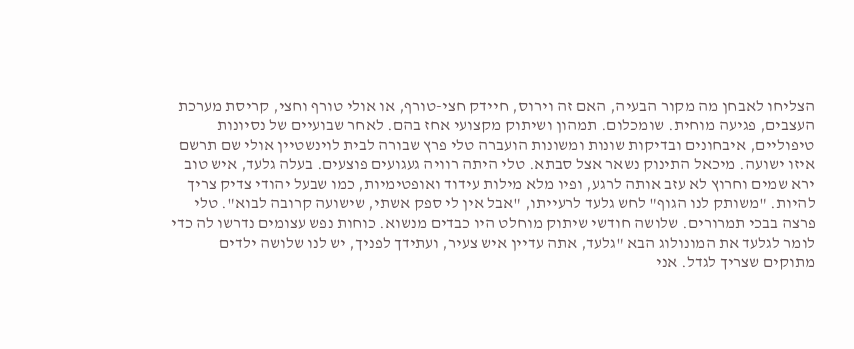הצליחו לאבחן מה מקור הבעיה, האם זה וירוס, חיידק חצי-טורף, או אולי טורף וחצי, קריסת מערכת העצבים, פגיעה מוחית. שומכלום. תמהון ושיתוק מקצועי אחז בהם. לאחר שבועיים של נסיונות טיפוליים, איבחונים ובדיקות שונות ומשונות הועברה טלי פרץ שבורה לבית לוינשטיין אולי שם תרשם איזו ישועה. מיכאל התינוק נשאר אצל סבתא. טלי היתה רוויה געגועים פוצעים. בעלה גלעד, איש טוב ירא שמים וחרוץ לא עזב אותה לרגע, ופיו מלא מילות עידוד ואופטימיות, כמו שבעל יהודי צדיק צריך להיות. "משותק לנו הגוף" לחש גלעד לרעייתו, "אבל אין לי ספק אשתי, שישועה קרובה לבוא". טלי פרצה בבכי תמרורים. שלושה חודשי שיתוק מוחלט היו כבדים מנשוא. כוחות נפש עצומים נדרשו לה כדי לומר לגלעד את המונולוג הבא "גלעד, אתה עדיין איש צעיר, ועתידך לפניך, יש לנו שלושה ילדים מתוקים שצריך לגדל. אני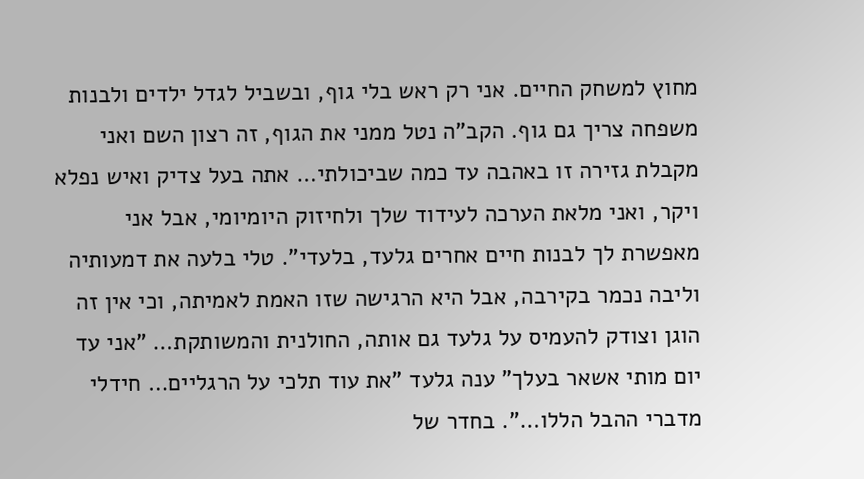מחוץ למשחק החיים. אני רק ראש בלי גוף, ובשביל לגדל ילדים ולבנות משפחה צריך גם גוף. הקב"ה נטל ממני את הגוף, זה רצון השם ואני מקבלת גזירה זו באהבה עד כמה שביכולתי… אתה בעל צדיק ואיש נפלא ויקר, ואני מלאת הערכה לעידוד שלך ולחיזוק היומיומי, אבל אני מאפשרת לך לבנות חיים אחרים גלעד, בלעדי". טלי בלעה את דמעותיה וליבה נכמר בקירבה, אבל היא הרגישה שזו האמת לאמיתה, וכי אין זה הוגן וצודק להעמיס על גלעד גם אותה, החולנית והמשותקת… "אני עד יום מותי אשאר בעלך" ענה גלעד "את עוד תלכי על הרגליים… חידלי מדברי ההבל הללו…". בחדר של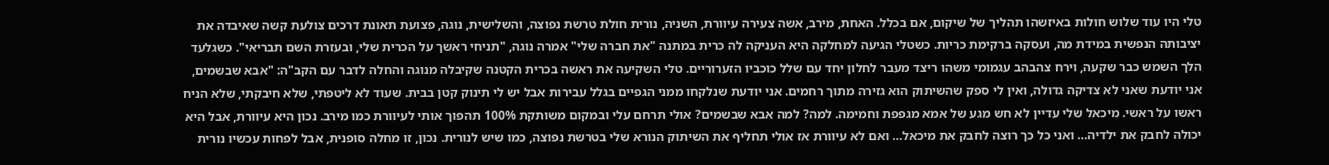טלי היו עוד שלוש חולות באיזשהו תהליך של שיקום, אם בכלל. האחת, מירב, אשה צעירה עיוורת, השניה, נורית חולת טרשת נפוצה, והשלישית, נוגה, פצועת תאונת דרכים צולעת קשה שאיבדה את יציבותה הנפשית במידת מה, ועסקה ברקימת כריות. כשטלי הגיעה למחלקה היא העניקה לה כרית במתנה "את חברה שלי" אמרה נוגה, "תניחי ראשך על הכרית שלי, ובעזרת השם תבריאי". כשגלעד הלך השמש כבר שקעה, וירח צהבהב עגמומי משהו ריצד מעבר לחלון יחד עם שלל כוכביו הזערוריים. טלי השקיעה את ראשה בכרית הקטנה שקיבלה מנוגה והחלה לדבר עם הקב"ה: "אבא שבשמים, אני יודעת שאני לא צדיקה גדולה, ואין לי ספק שהשיתוק הוא גזירה מתוך רחמים. אני יודעת שנלקחו ממני הגפיים בגלל עבירות אבל יש לי תינוק קטן בבית. שעוד לא ליטפתי, שלא חיבקתי, שלא הניח ראשו על ראשי. מיכאל שלי עדיין לא חש מגע של אמא מגפפת וחמימה. למה? למה אבא שבשמים? אולי תרחם עלי ובמקום משותקת 100% תהפוך אותי לעיוורת כמו מירב. נכון היא עיוורת, אבל היא יכולה לחבק את ילדיה… ואני כל כך רוצה לחבק את מיכאל… ואם לא עיוורת אז אולי תחליף את השיתוק הנורא שלי בטרשת נפוצה, כמו שיש לנורית. נכון, זו מחלה סופנית, אבל לפחות עכשיו נורית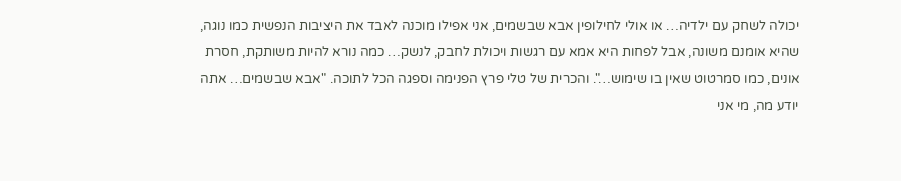יכולה לשחק עם ילדיה… או אולי לחילופין אבא שבשמים, אני אפילו מוכנה לאבד את היציבות הנפשית כמו נוגה, שהיא אומנם משונה, אבל לפחות היא אמא עם רגשות ויכולת לחבק, לנשק… כמה נורא להיות משותקת, חסרת אונים, כמו סמרטוט שאין בו שימוש…". והכרית של טלי פרץ הפנימה וספגה הכל לתוכה. "אבא שבשמים… אתה יודע מה, מי אני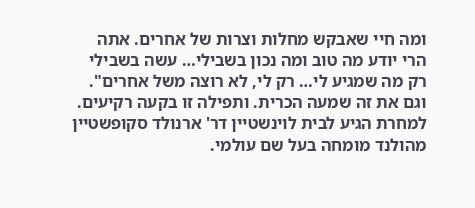ומה חיי שאבקש מחלות וצרות של אחרים. אתה הרי יודע מה טוב ומה נכון בשבילי… עשה בשבילי רק מה שמגיע לי… רק לי, לא רוצה משל אחרים". וגם את זה שמעה הכרית. ותפילה זו בקעה רקיעים. למחרת הגיע לבית לוינשטיין דר' ארנולד סקופשטיין מהולנד מומחה בעל שם עולמי.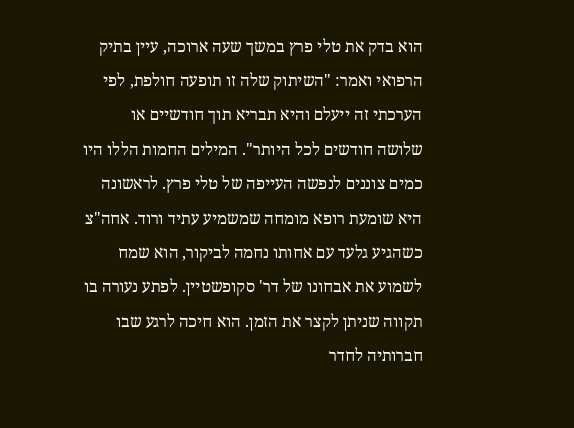הוא בדק את טלי פרץ במשך שעה ארוכה, עיין בתיק הרפואי ואמר: "השיתוק שלה זו תופעה חולפת, לפי הערכתי זה ייעלם והיא תבריא תוך חודשיים או שלושה חודשים לכל היותר". המילים החמות הללו היו כמים צוננים לנפשה העייפה של טלי פרץ. לראשונה היא שומעת רופא מומחה שמשמיע עתיד ורוד. אחה"צ כשהגיע גלעד עם אחותו נחמה לביקור, הוא שמח לשמוע את אבחונו של דר' סקופשטיין. לפתע נעורה בו תקווה שניתן לקצר את הזמן. הוא חיכה לרגע שבו חברותיה לחדר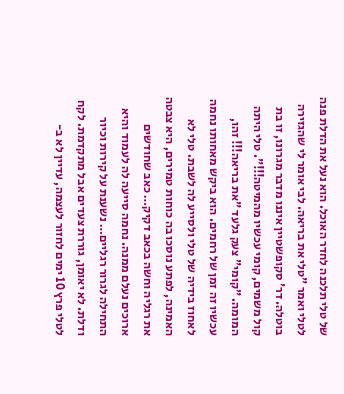של טלי תלכנה לחדר האוכל. הוא נעל את הדלת פנה לטלי ואמר "טלי את בריאה. לבי אומר לי שהגזירה בוטלה. דר' סקופשטיין איננו מדבר מגרונו, זו בת קול משמים, קומי עכשיו מהמיטה!!!". טלי היתה המומה. "קומי" צעק גלעד "את בריאה!!! זהו, עכשיו זה זמן של רחמים. הוא ביקש מאחותו נחמה לאחוז בידיה של טלי ולסייע לה לשבת. טלי לא האמינה, לפתע נוסכו בה כוחות טמירים, היא צבטה את רגליה וחשה בכאב דקיק… כאב שחודשים ארוכים נעלם ממנה. נחמה סייעה לה לעמוד והיא התחילה לגרור רגליים… נשענת על קירות וכיור ודלת. לא יאומן, גוררת צעדים אבל מתקדמת. לקח לטלי פרץ 10 ימים לחזור לעצמה, עדיין לא ב-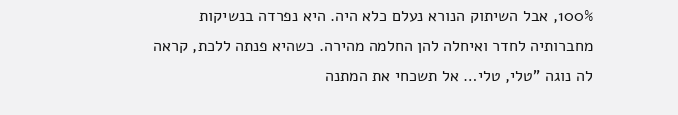100%, אבל השיתוק הנורא נעלם כלא היה. היא נפרדה בנשיקות מחברותיה לחדר ואיחלה להן החלמה מהירה. כשהיא פנתה ללכת, קראה לה נוגה "טלי, טלי… אל תשכחי את המתנה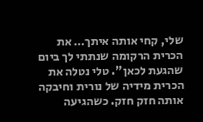שלי, קחי אותה איתך… את הכרית הרקומה שנתתי לך ביום שהגעת לכאן". טלי נטלה את הכרית מידיה של נורית וחיבקה אותה חזק חזק. כשהגיעה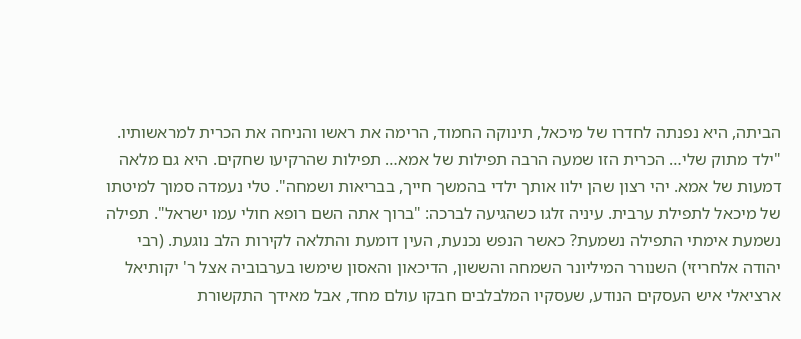הביתה, היא נפנתה לחדרו של מיכאל, תינוקה החמוד, הרימה את ראשו והניחה את הכרית למראשותיו. "ילד מתוק שלי… הכרית הזו שמעה הרבה תפילות של אמא… תפילות שהרקיעו שחקים. היא גם מלאה דמעות של אמא. יהי רצון שהן ילוו אותך ילדי בהמשך חייך, בבריאות ושמחה". טלי נעמדה סמוך למיטתו של מיכאל לתפילת ערבית. עיניה זלגו כשהגיעה לברכה: "ברוך אתה השם רופא חולי עמו ישראל". תפילה נשמעת אימתי התפילה נשמעת? כאשר הנפש נכנעת, העין דומעת והתלאה לקירות הלב נוגעת. (רבי יהודה אלחריזי) השנורר המיליונר השמחה והששון, הדיכאון והאסון שימשו בערבוביה אצל ר' יקותיאל ארציאלי איש העסקים הנודע, שעסקיו המלבלבים חבקו עולם מחד, אבל מאידך התקשורת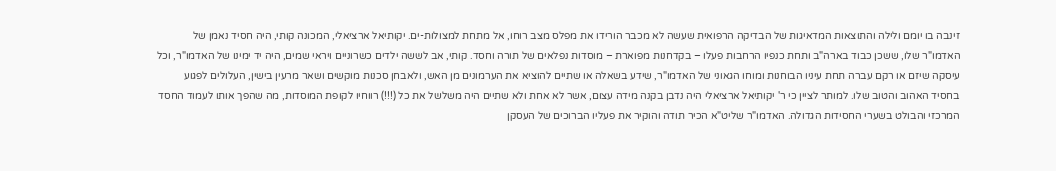זינבה בו יומם ולילה והתוצאות המדאיגות של הבדיקה הרפואית שעשה לא מכבר הורידו את מפלס מצב רוחו, אל מתחת למצולות-ים. יקותיאל ארציאלי, המכונה קותי, היה חסיד נאמן של האדמו"ר שלו, ששכן כבוד בארה"ב ותחת כנפיו הרחבות פעלו – בקדחנות מפוארת – מוסדות נפלאים של תורה וחסד. קותי, אב לששה ילדים כשרוניים ויראי שמים, היה יד ימינו של האדמו"ר, וכל עיסקה שיזם או רקם עברה תחת עיניו הבוחנות ומוחו הגאוני של האדמו"ר, שידע בשאלה או שתיים להוציא את הערמונים מן האש, ולאבחן סכנות מוקשים ושאר מרעין בישין, העלולים לפגוע בחסיד האהוב והטוב שלו. למותר לציין כי ר' יקותיאל ארציאלי היה נדבן בקנה מידה עצום, אשר לא אחת ולא שתיים היה משלשל את כל (!!!) רווחיו לקופת המוסדות, מה שהפך אותו לעמוד החסד המרכזי והבולט בשערי החסידות הגדולה. האדמו"ר שליט"א הכיר תודה והוקיר את פעליו הברוכים של העסקן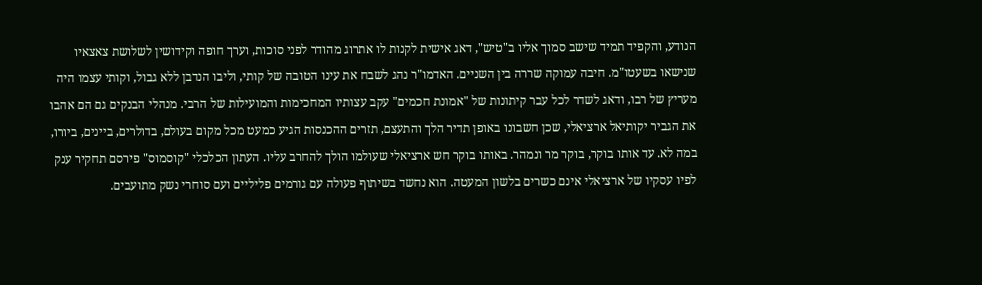הנודע, והקפיד תמיד שישב סמוך אליו ב"טיש", דאג אישית לקנות לו אתרוג מהודר לפני סוכות, וערך חופה וקידושין לשלושת צאצאיו שנישאו בשעטו"מ. חיבה עמוקה שררה בין השניים. האדמו"ר נהג לשבח את עינו הטובה של קותי, וליבו הנדבן ללא גבול, וקותי עצמו היה מעריץ של רבו, ודאג לשדר לכל עבר קיתונות של "אמונת חכמים" עקב עצותיו המחכימות והמועילות של הרבי. מנהלי הבנקים גם הם אהבו את הגביר יקותיאל ארציאלי, שכן חשבונו באופן תדיר הלך והתעצם, תזרים ההכנסות הגיע כמעט מכל מקום בעולם, בדולרים, ביינים, ביורו, במה לא. עד אותו בוקר, בוקר מר ונמהר. באותו בוקר חש ארציאלי שעולמו הולך להחרב עליו. העתון הכלכלי "קוסמוס" פירסם תחקיר ענק לפיו עסקיו של ארציאלי אינם כשרים בלשון המעטה. הוא נחשד בשיתוף פעולה עם גורמים פליליים ועם סוחרי נשק מתועבים.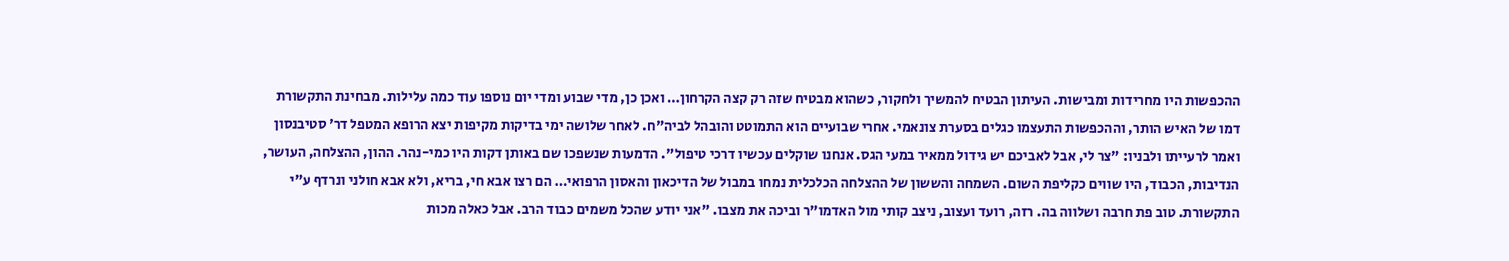ההכפשות היו מחרידות ומבישות. העיתון הבטיח להמשיך ולחקור, כשהוא מבטיח שזה רק קצה הקרחון… ואכן כן, מדי שבוע ומדי יום נוספו עוד כמה עלילות. מבחינת התקשורת דמו של האיש הותר, וההכפשות התעצמו כגלים בסערת צונאמי. אחרי שבועיים הוא התמוטט והובהל לביה"ח. לאחר שלושה ימי בדיקות מקיפות יצא הרופא המטפל דר' סטיבנסון ואמר לרעייתו ולבניו: "צר לי, אבל לאביכם יש גידול ממאיר במעי הגס. אנחנו שוקלים עכשיו דרכי טיפול". הדמעות שנשפכו שם באותן דקות היו כמי-נהר. ההון, ההצלחה, העושר, הנדיבות, הכבוד, היו שווים כקליפת השום. השמחה והששון של ההצלחה הכלכלית נמחו במבול של הדיכאון והאסון הרפואי… הם רצו אבא חי, בריא, ולא אבא חולני ונרדף ע"י התקשורת. טוב פת חרבה ושלווה בה. רזה, רועד ועצוב, ניצב קותי מול האדמו"ר וביכה את מצבו. "אני יודע שהכל משמים כבוד הרב. אבל כאלה מכות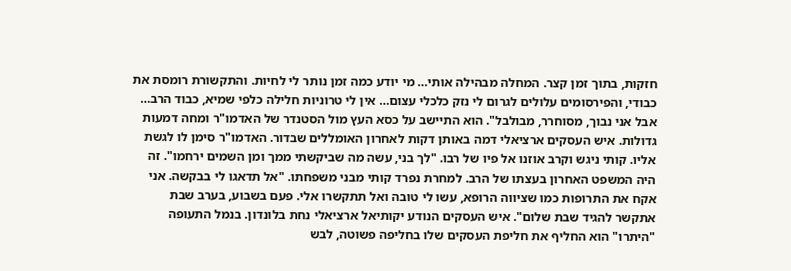חזקות, בתוך זמן קצר. המחלה מבהילה אותי… מי יודע כמה זמן נותר לי לחיות. והתקשורת רומסת את כבודי, והפירסומים עלולים לגרום לי נזק כלכלי עצום… אין לי טרוניות חלילה כלפי שמיא, כבוד הרב… אבל אני נבוך, מסוחרר, מבולבל". הוא התיישב על כסא העץ מול הסטנדר של האדמו"ר ומחה דמעות גדולות. איש העסקים ארציאלי דמה באותן דקות לאחרון האומללים שבדור. האדמו"ר סימן לו לגשת אליו. קותי ניגש וקרב אוזנו אל פיו של רבו. "לך בני, עשה מה שביקשתי ממך ומן השמים ירחמו". זה היה המשפט האחרון בעצתו של הרב. למחרת נפרד קותי מבני משפחתו. "אל תדאגו לי בבקשה. אני אקח את התרופות כמו שציווה הרופא, עשו לי טובה ואל תתקשרו אלי. פעם בשבוע, בערב שבת אתקשר להגיד שבת שלום". איש העסקים הנודע יקותיאל ארציאלי נחת בלונדון. בנמל התעופה "היתרו" הוא החליף את חליפת העסקים שלו בחליפה פשוטה, לבש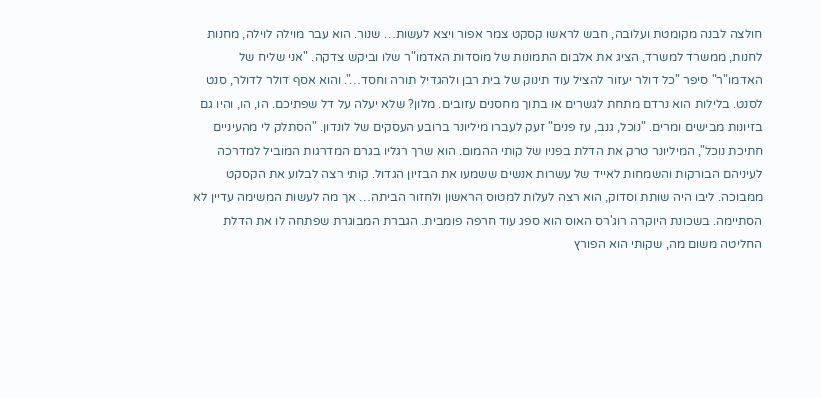חולצה לבנה מקומטת ועלובה, חבש לראשו קסקט צמר אפור ויצא לעשות… שנור. הוא עבר מוילה לוילה, מחנות לחנות, ממשרד למשרד, הציג את אלבום התמונות של מוסדות האדמו"ר שלו וביקש צדקה. "אני שליח של האדמו"ר" סיפר "כל דולר יעזור להציל עוד תינוק של בית רבן ולהגדיל תורה וחסד…". והוא אסף דולר לדולר, סנט לסנט. בלילות הוא נרדם מתחת לגשרים או בתוך מחסנים עזובים. מלון? שלא יעלה על דל שפתיכם. הו, הו, והיו גם בזיונות מבישים ומרים. "נוכל, גנב, עז פנים" זעק לעברו מיליונר ברובע העסקים של לונדון. "הסתלק לי מהעיניים חתיכת נוכל", המיליונר טרק את הדלת בפניו של קותי ההמום. הוא שרך רגליו בגרם המדרגות המוביל למדרכה לעיניהם הבורקות והשמחות לאייד של עשרות אנשים ששמעו את הבזיון הגדול. קותי רצה לבלוע את הקסקט ממבוכה. ליבו היה שותת וסדוק, הוא רצה לעלות למטוס הראשון ולחזור הביתה… אך מה לעשות המשימה עדיין לא הסתיימה. בשכונת היוקרה רוג'רס האוס הוא ספג עוד חרפה פומבית. הגברת המבוגרת שפתחה לו את הדלת החליטה משום מה, שקותי הוא הפורץ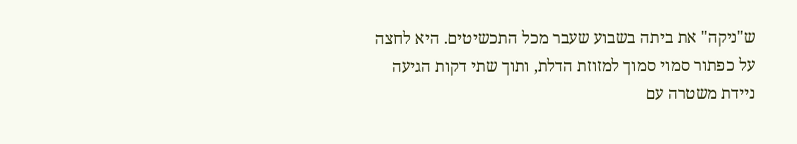ש"ניקה" את ביתה בשבוע שעבר מכל התכשיטים. היא לחצה על כפתור סמוי סמוך למזוזת הדלת, ותוך שתי דקות הגיעה ניידת משטרה עם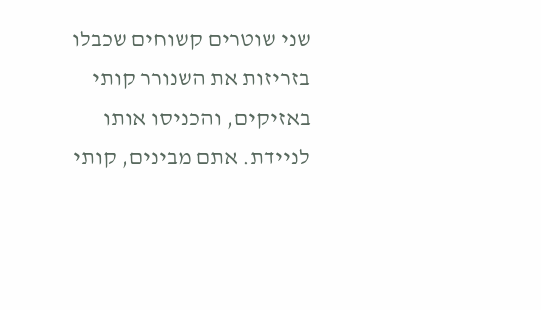שני שוטרים קשוחים שכבלו בזריזות את השנורר קותי באזיקים, והכניסו אותו לניידת. אתם מבינים, קותי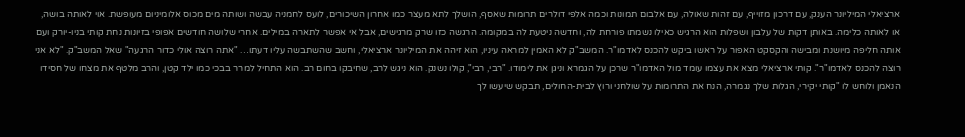ארציאלי המיליונר הענק, עם דרכון מזוייף, עם זהות שאולה, עם אלבום תמונות וכמה אלפי דולרים תרומות שאסף, הושלך לתא מעצר כמו אחרון השיכורים, לועס לחמניה עבשה ושותה מים מכוס אלומיניום מעופשת. אוי לאותה בושה, או לאותה כלימה. באותן דקות של עלבון ושפלות הוא הרגיש כאילו נשמתו פורחת לה, וחדשה ניטעת לה במקומה. הרגשה כזו שרק מרגישים, אבל אי אפשר לתארה במילים. אחרי שלושה חודשים אפופי בזיונות נחת קותי בניו-יורק ועם אותה חליפה מיושנת ומבישה והקסקט האפור על ראשו ביקש להכנס לאדמו"ר. המשב"ק לא האמין למראה עיניו, הוא זיהה את המיליונר ארציאלי, וחשב שהשתבשה עליו דעתו… "אתה רוצה אולי כדור הרגעה" שאל המשב"ק. "לא אני רוצה להכנס לאדמו"ר". קותי ארציאלי מצא את עצמו עומד מול האדמו"ר שרכן על הגמרא וניגן את לימודו. "רבי, רבי", קולו נשנק. הוא ניגש לרב, שחיבקו בחום רב. הוא התחיל למרר בבכי כמו ילד קטן, והרב מלטף את מצחו של חסידו הנאמן ולוחש לו "קותי יקירי, הגלות שלך נגמרה, הנח את התרומות על שולחני ורוץ לבית-החולים, תבקש שיעשו לך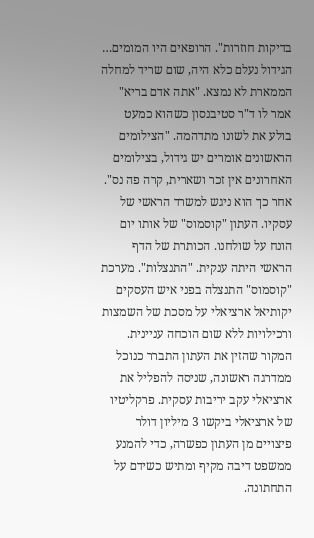בדיקות חוזרות". הרופאים היו המומים… הגידול נעלם כלא היה, שום שריד למחלה הממארת לא נמצא. "אתה אדם בריא" אמר לו ד"ר סטיבנסון כשהוא כמעט בולע את לשונו מתדהמה. "הצילומים הראשונים אומרים יש גידול, בצילומים האחרונים אין זכר ושארית, קרה פה נס". אחר כך הוא ניגש למשרד הראשי של עסקיו. העתון "קוסמוס" של אותו יום הונח על שולחנו. הכותרת של הדף הראשי היתה ענקית. "התנצלות". מערכת "קוסמוס" התנצלה בפני איש העסקים יקותיאל ארציאלי על מסכת של השמצות ורכילויות ללא שום הוכחה עניינית. המקור שהזין את העתון התברר כנוכל ממדרגה ראשונה, שניסה להפליל את ארציאלי עקב יריבות עסקית. פרקליטיו של ארציאלי ביקשו 3 מיליון דולר פיצויים מן העתון כפשרה, כדי להמנע ממשפט דיבה מקיף ומתיש כשידם על התחתונה.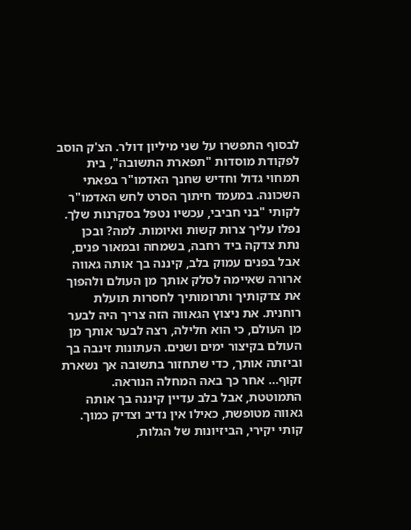לבסוף התפשרו על שני מיליון דולר. הצ'ק הוסב לפקודת מוסדות "תפארת התשובה", בית תמחוי גדול וחדיש שחנך האדמו"ר בפאתי השכונה. במעמד חיתוך הסרט לחש האדמו"ר לקותי "בני חביבי, עכשיו נטפל בסקרנות שלך. נפלו עליך צרות קשות ואיומות. למה? ובכן נתת צדקה ביד רחבה, בשמחה ובמאור פנים, אבל בפנים עמוק בלב, קיננה בך אותה גאווה ארורה שאיימה לסלק אותך מן העולם ולהפוך את צדקותיך ותרומותיך לחסרות תועלת רוחנית. את ניצוץ הגאווה הזה צריך היה לבער מן העולם, כי הוא חלילה, רצה לבער אותך מן העולם בקיצור ימים ושנים. העתונות זינבה בך וביזתה אותך, כדי שתחזור בתשובה אך נשארת זקוף… אחר כך באה המחלה הנוראה. התמוטטת, אבל בלב עדיין קיננה בך אותה גאווה מטופשת, כאילו אין נדיב וצדיק כמוך. קותי יקירי, הביזיונות של הגלות,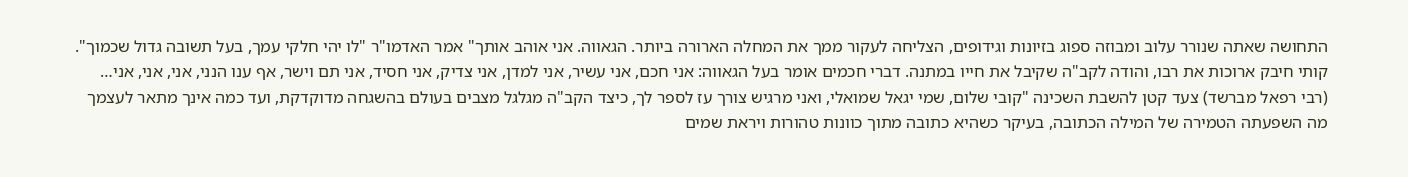התחושה שאתה שנורר עלוב ומבוזה ספוג בזיונות וגידופים, הצליחה לעקור ממך את המחלה הארורה ביותר. הגאווה. אני אוהב אותך" אמר האדמו"ר "לו יהי חלקי עמך, בעל תשובה גדול שכמוך". קותי חיבק ארוכות את רבו, והודה לקב"ה שקיבל את חייו במתנה. דברי חכמים אומר בעל הגאווה: אני חכם, אני עשיר, אני למדן, אני צדיק, אני חסיד, אני תם וישר, אף ענו הנני, אני, אני, אני… (רבי רפאל מברשד) צעד קטן להשבת השכינה "קובי שלום, שמי יגאל שמואלי, ואני מרגיש צורך עז לספר לך, כיצד הקב"ה מגלגל מצבים בעולם בהשגחה מדוקדקת, ועד כמה אינך מתאר לעצמך מה השפעתה הטמירה של המילה הכתובה, בעיקר כשהיא כתובה מתוך כוונות טהורות ויראת שמים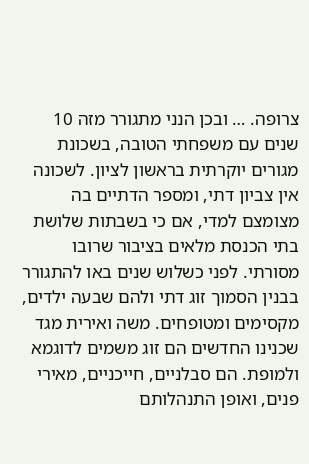צרופה. … ובכן הנני מתגורר מזה 10 שנים עם משפחתי הטובה, בשכונת מגורים יוקרתית בראשון לציון. לשכונה אין צביון דתי, ומספר הדתיים בה מצומצם למדי, אם כי בשבתות שלושת בתי הכנסת מלאים בציבור שרובו מסורתי. לפני כשלוש שנים באו להתגורר בבנין הסמוך זוג דתי ולהם שבעה ילדים, מקסימים ומטופחים. משה ואירית מגד שכנינו החדשים הם זוג משמים לדוגמא ולמופת. הם סבלניים, חייכניים, מאירי פנים, ואופן התנהלותם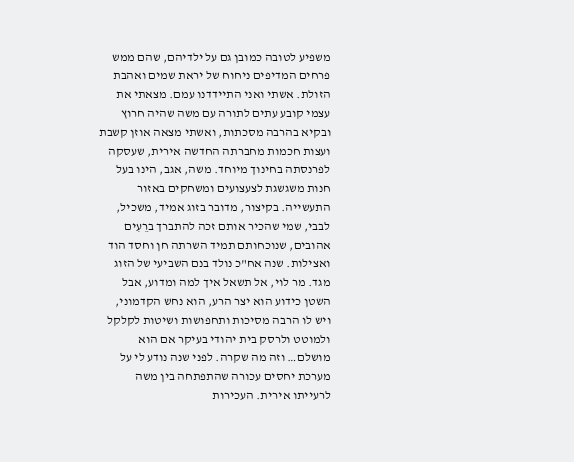משפיע לטובה כמובן גם על ילדיהם, שהם ממש פרחים המדיפים ניחוח של יראת שמים ואהבת הזולת. אשתי ואני התיידדנו עמם. מצאתי את עצמי קובע עתים לתורה עם משה שהיה חרוץ ובקיא בהרבה מסכתות, ואשתי מצאה אוזן קשבת ועצות חכמות מחברתה החדשה אירית, שעסקה לפרנסתה בחינוך מיוחד. משה, אגב, הינו בעל חנות משגשגת לצעצועים ומשחקים באזור התעשייה. בקיצור, מדובר בזוג אמיד, משכיל, לבבי, שמי שהכיר אותם זכה להתברך ברֵעִים אהובים, שנוכחותם תמיד השרתה חן וחסד הוד ואצילות. שנה אח"כ נולד בנם השביעי של הזוג מגד. מר לוי, אל תשאל איך למה ומדוע, אבל השטן כידוע הוא יצר הרע, הוא נחש הקדמוני, ויש לו הרבה מסיכות ותחפושות ושיטות לקלקל ולמוטט ולרסק בית יהודי בעיקר אם הוא מושלם… וזה מה שקרה. לפני שנה נודע לי על מערכת יחסים עכורה שהתפתחה בין משה לרעייתו אירית. העכירות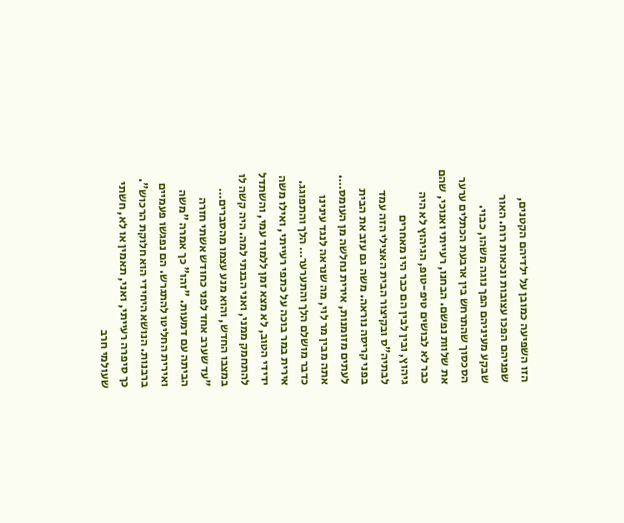הזו השפיעה כמובן על ילדיהם הקטנים, שפניהם הפכו עצובות ונכאות רוח. האור שבקע מעיניהם הפך נוגה משהו, כבוי. הסכסוך שהתרחש בין ארבעת הכתלים ערער את שלוות נפשם. הבחנו, רעייתי ואנוכי, שהם כבר לא לבושים טיפ-טופ, הגיהוץ לא היה גיהוץ, ובין לבין הם כבר היו מאחרים לבתיה"ס ובקיצור הבית האצילי הזה עמד בפני קריסה נוראה. משה גם עזב את הבית לעתים מזומנות, אירית נחלשה מן העומס…. אתה מבין מר לוי, מה שנראה לנגד עינינו כדבר מושלם הלך והתערער… הלך והתפוגג. אירית במר בוכה על כתפי רעייתי, ואילו משה ידידי הטוב, לא מצא זמן ללמוד עמי, והשתדל להתחמק ממני, ואני הבנתי למה. היה קשה לו במצבו החדש, והוא מנע עצמו מהסברים… "עד שערב אחד לפני כחודש אשתי חזרה הביתה עם דמעות. "זהו" כך אמרה "משה ואירית החליטו להתגרש. הם נפגשו פעמיים ברבנות. הנושא היחידי הוא חלוקת הרכוש". כך סיפרה רעייתי, ואני, תאמין או לא, חשתי שעולמי חרב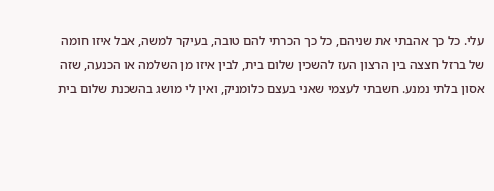עלי. כל כך אהבתי את שניהם, כל כך הכרתי להם טובה, בעיקר למשה, אבל איזו חומה של ברזל חצצה בין הרצון העז להשכין שלום בית, לבין איזו מן השלמה או הכנעה, שזה אסון בלתי נמנע. חשבתי לעצמי שאני בעצם כלומניק, ואין לי מושג בהשכנת שלום בית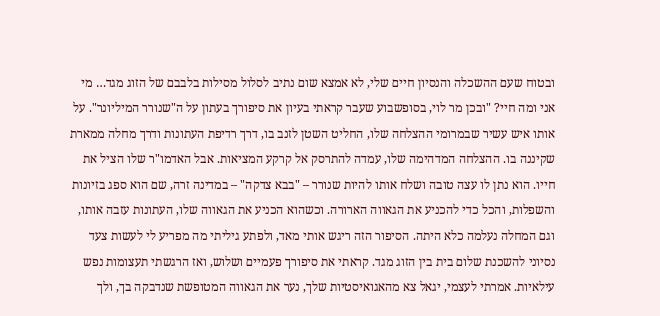ובטוח שעם ההשכלה והנסיון חיים שלי, לא אמצא שום נתיב לסלול מסילות בלבבם של הזוג מגד… מי אני ומה חיי? "ובכן מר לוי, בסופשבוע שעבר קראתי בעיון את סיפורך בעתון על ה"שנורר המיליונר". על אותו איש עשיר שבמרומי ההצלחה שלו, החליט השטן לזנב בו, דרך רדיפת העתונות ודרך מחלה ממארת שקיננה בו. ההצלחה המדהימה שלו, עמדה להתרסק אל קרקע המציאות. אבל האדמו"ר שלו הציל את חייו. הוא נתן לו עצה טובה ושלח אותו להיות שנורר – "בבא צדקה" – במדינה זרה, שם הוא ספג בזיונות והשפלות, והכל כדי להכניע את הגאווה הארורה. וכשהוא הכניע את הגאווה שלו, העתונות עזבה אותו, וגם המחלה נעלמה כלא היתה. הסיפור הזה ריגש אותי מאד, ולפתע גיליתי מה מפריע לי לעשות צעד נסיוני להשכנת שלום בית בין הזוג מגד. קראתי את סיפורך פעמיים ושלוש, ואז הרגשתי תעצומות נפש עילאיות. אמרתי לעצמי, יגאל צא מהאגואיסטיות שלך, נער את הגאווה המטופשת שנדבקה בך, ולך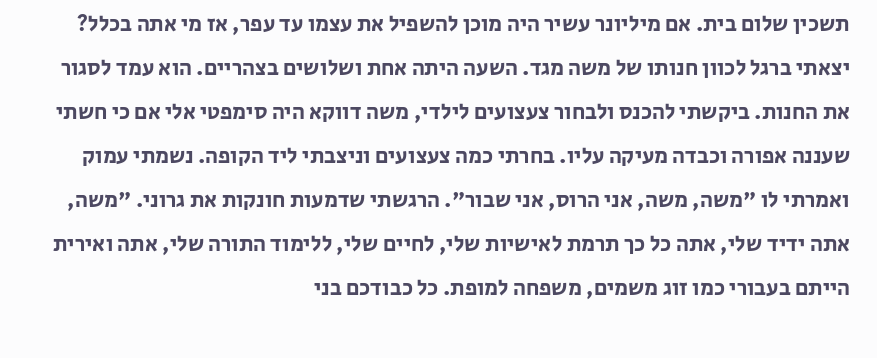תשכין שלום בית. אם מיליונר עשיר היה מוכן להשפיל את עצמו עד עפר, אז מי אתה בכלל? יצאתי ברגל לכוון חנותו של משה מגד. השעה היתה אחת ושלושים בצהריים. הוא עמד לסגור את החנות. ביקשתי להכנס ולבחור צעצועים לילדי, משה דווקא היה סימפטי אלי אם כי חשתי שעננה אפורה וכבדה מעיקה עליו. בחרתי כמה צעצועים וניצבתי ליד הקופה. נשמתי עמוק ואמרתי לו "משה, משה, אני הרוס, אני שבור". הרגשתי שדמעות חונקות את גרוני. "משה, אתה ידיד שלי, אתה כל כך תרמת לאישיות שלי, לחיים שלי, ללימוד התורה שלי, אתה ואירית הייתם בעבורי כמו זוג משמים, משפחה למופת. כל כבודכם בני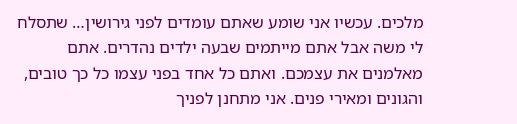מלכים. עכשיו אני שומע שאתם עומדים לפני גירושין… שתסלח לי משה אבל אתם מייתמים שבעה ילדים נהדרים. אתם מאלמנים את עצמכם. ואתם כל אחד בפני עצמו כל כך טובים, והגונים ומאירי פנים. אני מתחנן לפניך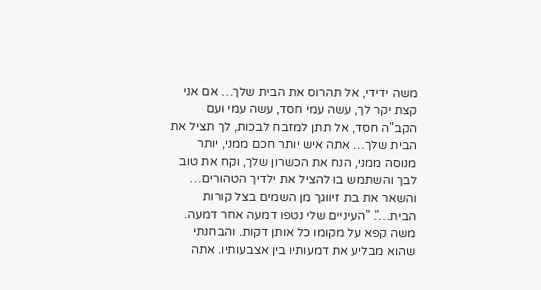משה ידידי, אל תהרוס את הבית שלך… אם אני קצת יקר לך, עשה עמי חסד, עשה עמי ועם הקב"ה חסד, אל תתן למזבח לבכות, לך תציל את הבית שלך… אתה איש יותר חכם ממני, יותר מנוסה ממני, הנח את הכשרון שלך, וקח את טוב לבך והשתמש בו להציל את ילדיך הטהורים… והשאר את בת זיווגך מן השמים בצל קורות הבית…". "העיניים שלי נטפו דמעה אחר דמעה. משה קפא על מקומו כל אותן דקות. והבחנתי שהוא מבליע את דמעותיו בין אצבעותיו. אתה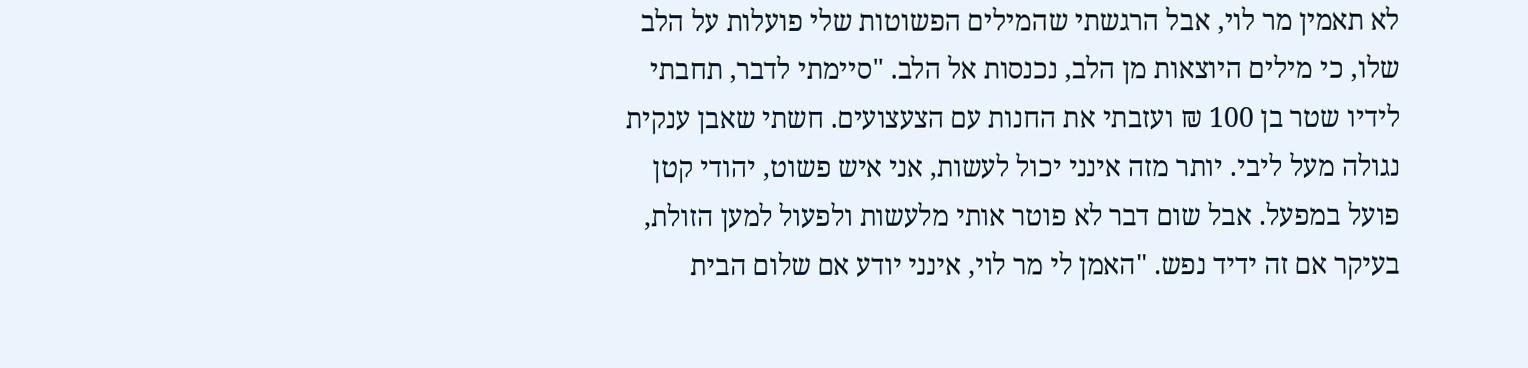לא תאמין מר לוי, אבל הרגשתי שהמילים הפשוטות שלי פועלות על הלב שלו, כי מילים היוצאות מן הלב, נכנסות אל הלב. "סיימתי לדבר, תחבתי לידיו שטר בן 100 ₪ ועזבתי את החנות עם הצעצועים. חשתי שאבן ענקית נגולה מעל ליבי. יותר מזה אינני יכול לעשות, אני איש פשוט, יהודי קטן פועל במפעל. אבל שום דבר לא פוטר אותי מלעשות ולפעול למען הזולת, בעיקר אם זה ידיד נפש. "האמן לי מר לוי, אינני יודע אם שלום הבית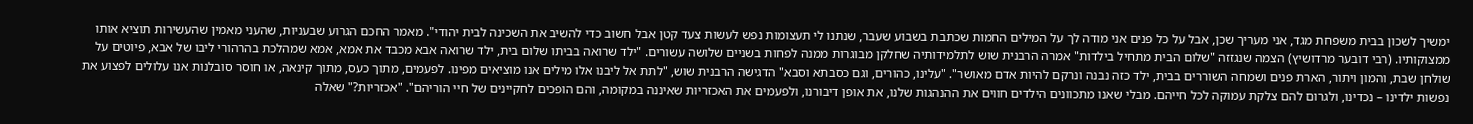ימשיך לשכון בבית משפחת מגד, אני מעריך שכן, אבל על כל פנים אני מודה לך על המילים החמות שכתבת בשבוע שעבר, שנתנו לי תעצומות נפש לעשות צעד קטן אבל חשוב כדי להשיב את השכינה לבית יהודי". מאמר החכם הגרוע שבעניות, שהעני מאמין שהעשירות תוציא אותו ממצוקותיו. (רבי דובער מרדושיץ) הצמה שנגזזה "שלום הבית מתחיל בילדות" אמרה הרבנית שוש לתלמידותיה שחלקן מבוגרות ממנה לפחות בשניים שלושה עשורים. "ילד שרואה בביתו שלום בית, ילד שרואה אבא מכבד את אמא, אמא שמהלכת בהרהורי ליבו של אבא, פיוטים על שולחן שבת, והמון ויתור, הארת פנים ושמחה השוררים בבית, ילד כזה נבנה ונרקם להיות אדם מאושר". "עלינו, כהורים, וגם כסבתא וסבא" הדגישה הרבנית שוש, "לתת אל ליבנו אלו מילים אנו מוציאים מפינו. לפעמים, מתוך כעס, מתוך קינאה, או חוסר סובלנות אנו עלולים לפצוע את נפשות ילדינו – נכדינו, ולגרום להם צלקת עמוקה לכל חייהם. מבלי שאנו מתכוונים הילדים חווים את ההנהגות שלנו, את אופן דיבורנו, ולפעמים את האכזריות שאיננה במקומה, והם הופכים לחקיינים של חיי הוריהם". "אכזריות?" שאלה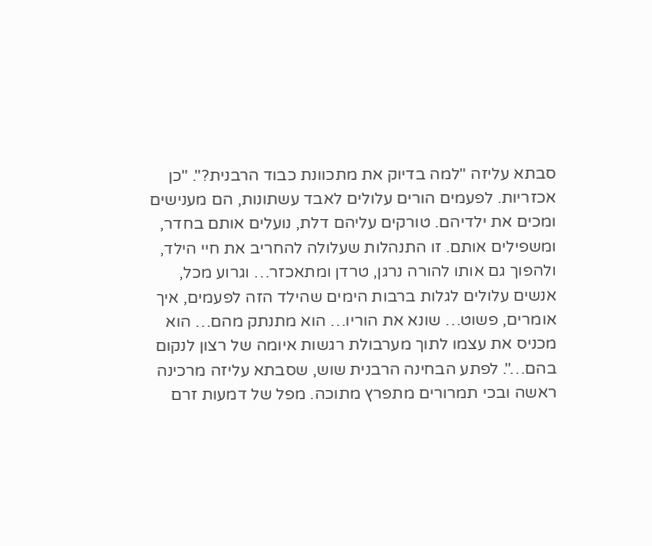סבתא עליזה "למה בדיוק את מתכוונת כבוד הרבנית?". "כן אכזריות. לפעמים הורים עלולים לאבד עשתונות, הם מענישים ומכים את ילדיהם. טורקים עליהם דלת, נועלים אותם בחדר, ומשפילים אותם. זו התנהלות שעלולה להחריב את חיי הילד, ולהפוך גם אותו להורה נרגן, טרדן ומתאכזר… וגרוע מכל, אנשים עלולים לגלות ברבות הימים שהילד הזה לפעמים, איך אומרים, פשוט… שונא את הוריו… הוא מתנתק מהם… הוא מכניס את עצמו לתוך מערבולת רגשות איומה של רצון לנקום בהם…". לפתע הבחינה הרבנית שוש, שסבתא עליזה מרכינה ראשה ובכי תמרורים מתפרץ מתוכה. מפל של דמעות זרם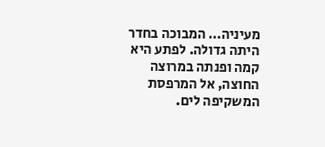מעיניה… המבוכה בחדר היתה גדולה. לפתע היא קמה ופנתה במרוצה החוצה, אל המרפסת המשקיפה לים.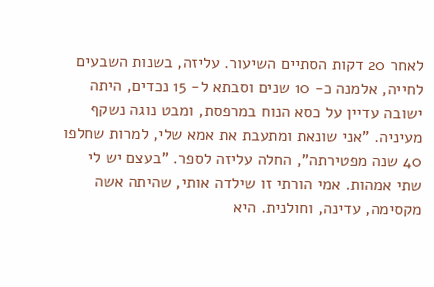לאחר 20 דקות הסתיים השיעור. עליזה, בשנות השבעים לחייה, אלמנה כ- 10 שנים וסבתא ל- 15 נכדים, היתה ישובה עדיין על כסא הנוח במרפסת, ומבט נוגה נשקף מעיניה. "אני שונאת ומתעבת את אמא שלי, למרות שחלפו 40 שנה מפטירתה", החלה עליזה לספר. "בעצם יש לי שתי אמהות. אמי הורתי זו שילדה אותי, שהיתה אשה מקסימה, עדינה, וחולנית. היא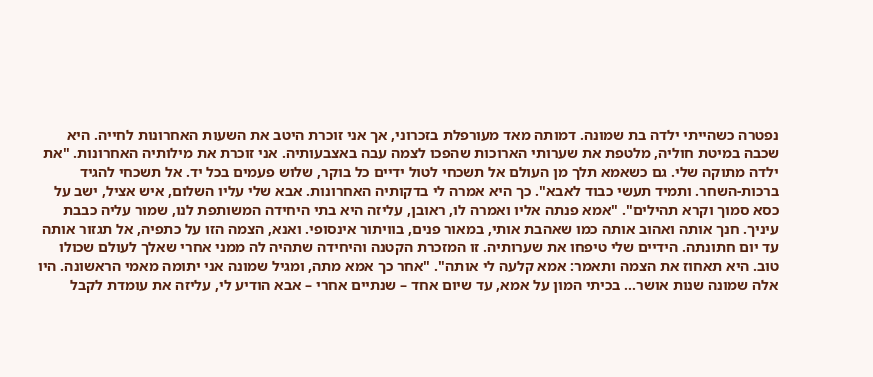נפטרה כשהייתי ילדה בת שמונה. דמותה מאד מעורפלת בזכרוני, אך אני זוכרת היטב את השעות האחרונות לחייה. היא שכבה במיטת חוליה, מלטפת את שערותי הארוכות שהפכו לצמה עבה באצבעותיה. אני זוכרת את מילותיה האחרונות. "את ילדה מתוקה שלי. גם כשאמא תלך מן העולם אל תשכחי לטול ידיים כל בוקר, שלוש פעמים בכל יד. אל תשכחי להגיד ברכות-השחר. ותמיד תעשי כבוד לאבא". כך היא אמרה לי בדקותיה האחרונות. אבא שלי עליו השלום, איש אציל, ישב על כסא סמוך וקרא תהילים". "אמא פנתה אליו ואמרה לו, ראובן, עליזה היא בתי היחידה המשותפת לנו, שמור עליה כבבת עיניך. חנך אותה ואהוב אותה כמו שאהבת אותי, במאור פנים, בוויתור אינסופי. ואנא, הצמה הזו על כתפיה, אל תגזור אותה עד יום חתונתה. הידיים שלי טיפחו את שערותיה. זו המזכרת הקטנה והיחידה שתהיה לה ממני אחרי שאלך לעולם שכולו טוב. היא תאחוז את הצמה ותאמר: אמא קלעה לי אותה". "אחר כך אמא מתה, ומגיל שמונה אני יתומה מאמי הראשונה. היו אלה שמונה שנות אושר… בכיתי המון על אמא, עד שיום אחד – שנתיים אחרי – אבא הודיע לי, עליזה את עומדת לקבל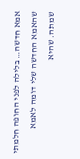אמא חדשה… בלילה לפני החופה חלמתי שהאמא החדשה שלי דומה לאמא שמתה. שהיא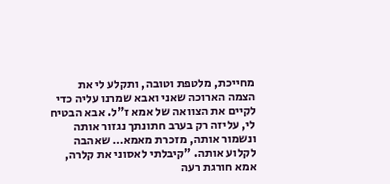מחייכת, מלטפת וטובה, ותקלע לי את הצמה הארוכה שאני ואבא שמרנו עליה כדי לקיים את הצוואה של אמא ז"ל. אבא הבטיח לי, עליזה רק בערב חתונתך נגזור אותה ונשמור אותה, מזכרת מאמא… שאהבה לקלוע אותה. "קיבלתי לאסוני את קלרה, אמא חורגת רעה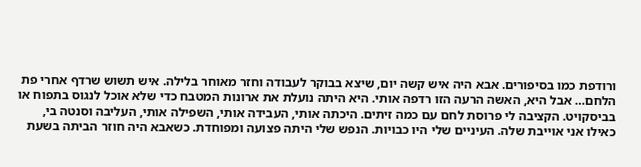ורודפת כמו בסיפורים. אבא היה איש קשה יום, שיצא בבוקר לעבודה וחזר מאוחר בלילה. איש תשוש שרדף אחרי פת הלחם… אבל היא, האשה הרעה הזו רדפה אותי. היא היתה נועלת את ארונות המטבח כדי שלא אוכל לנגוס בתפוח או בביסקויט. הקציבה לי פרוסת לחם עם כמה זיתים. היכתה אותי, העבידה אותי, השפילה אותי, העליבה וסנטה בי, כאילו אני אוייבת שלה. העיניים שלי היו כבויות. הנפש שלי היתה פצועה ומפוחדת. כשאבא היה חוזר הביתה בשעת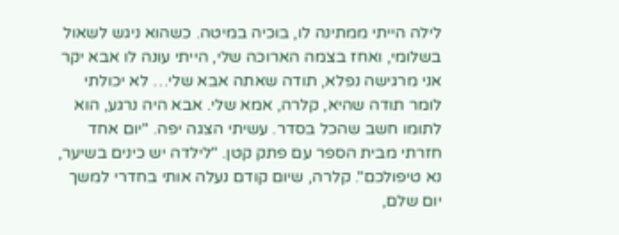לילה הייתי ממתינה לו, בוכיה במיטה. כשהוא ניגש לשאול בשלומי, ואחז בצמה הארוכה שלי, הייתי עונה לו אבא יקר אני מרגישה נפלא, תודה שאתה אבא שלי… לא יכולתי לומר תודה שהיא, קלרה, אמא שלי. אבא היה נרגע, הוא לתומו חשב שהכל בסדר. עשיתי הצגה יפה. "יום אחד חזרתי מבית הספר עם פתק קטן. "לילדה יש כינים בשיער, נא טיפולכם". קלרה, שיום קודם נעלה אותי בחדרי למשך יום שלם,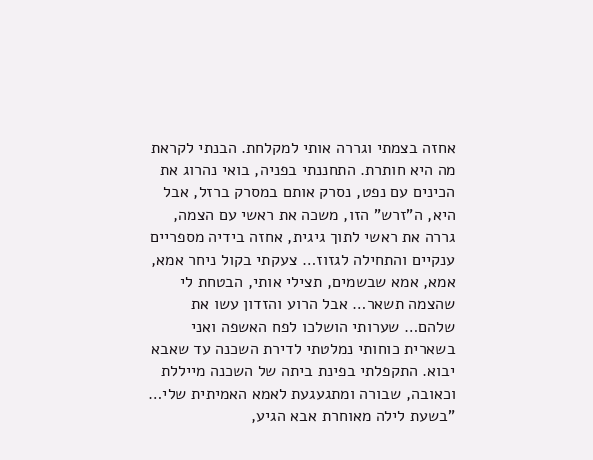אחזה בצמתי וגררה אותי למקלחת. הבנתי לקראת מה היא חותרת. התחננתי בפניה, בואי נהרוג את הכינים עם נפט, נסרק אותם במסרק ברזל, אבל היא, ה"זרש" הזו, משכה את ראשי עם הצמה, גררה את ראשי לתוך גיגית, אחזה בידיה מספריים ענקיים והתחילה לגזוז… צעקתי בקול ניחר אמא, אמא, אמא שבשמים, תצילי אותי, הבטחת לי שהצמה תשאר… אבל הרוע והזדון עשו את שלהם… שערותי הושלכו לפח האשפה ואני בשארית כוחותי נמלטתי לדירת השכנה עד שאבא יבוא. התקפלתי בפינת ביתה של השכנה מייללת וכאובה, שבורה ומתגעגעת לאמא האמיתית שלי… "בשעת לילה מאוחרת אבא הגיע,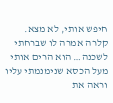חיפש אותי, לא מצא. קלרה אמרה לו שברחתי לשכנה… הוא הרים אותי מעל הכסא שנימנמתי עליו וראה את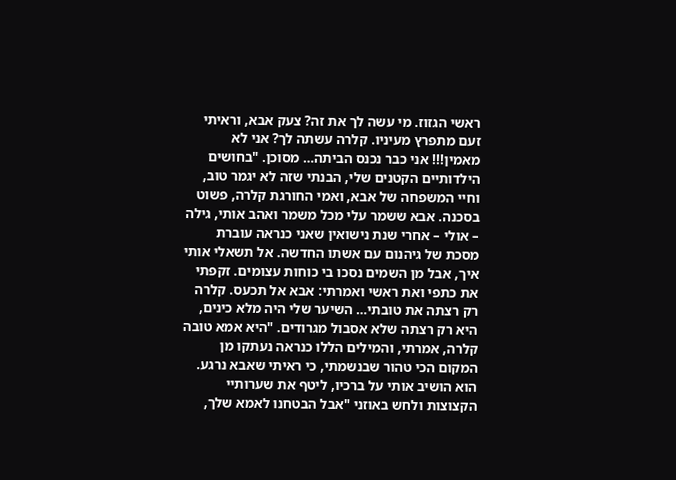ראשי הגזוז. מי עשה לך את זה? צעק אבא, וראיתי זעם מתפרץ מעיניו. קלרה עשתה לך? אני לא מאמין!!! אני כבר נכנס הביתה… מסוכן. "בחושים הילדותיים הקטנים שלי, הבנתי שזה לא יגמר טוב, וחיי המשפחה של אבא, ואמי החורגת קלרה, פשוט בסכנה. אבא ששמר עלי מכל משמר ואהב אותי, גילה – אולי – אחרי שנת נישואין שאני כנראה עוברת מסכת של גיהנום עם אשתו החדשה. אל תשאלי אותי איך, אבל מן השמים נסכו בי כוחות עצומים. זקפתי את כתפי ואת ראשי ואמרתי: אבא אל תכעס. קלרה רק רצתה את טובתי… השיער שלי היה מלא כינים, היא רק רצתה שלא אסבול מגרודים. "היא אמא טובה קלרה, אמרתי, והמילים הללו כנראה נעתקו מן המקום הכי טהור שבנשמתי, כי ראיתי שאבא נרגע. הוא הושיב אותי על ברכיו, ליטף את שערותיי הקצוצות ולחש באוזני "אבל הבטחנו לאמא שלך,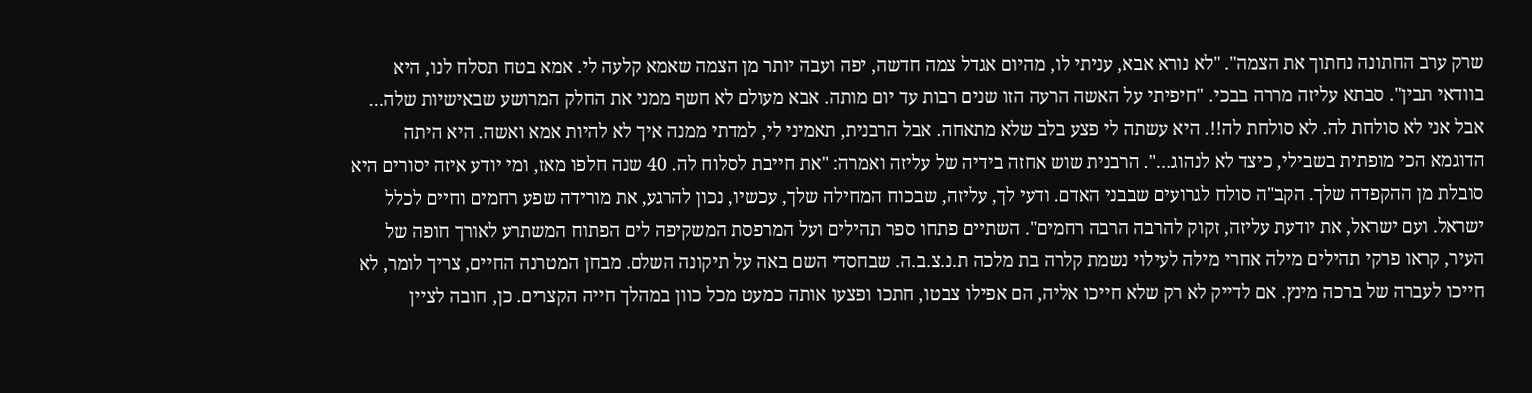שרק ערב החתונה נחתוך את הצמה". "לא נורא אבא, עניתי לו, מהיום אגדל צמה חדשה, יפה ועבה יותר מן הצמה שאמא קלעה לי. אמא בטח תסלח לנו, היא בוודאי תבין". סבתא עליזה מררה בבכי. "חיפיתי על האשה הרעה הזו שנים רבות עד יום מותה. אבא מעולם לא חשף ממני את החלק המרושע שבאישיות שלה… אבל אני לא סולחת לה. לא סולחת לה!!. היא עשתה לי פצע בלב שלא מתאחה. אבל הרבנית, תאמיני לי, למדתי ממנה איך לא להיות אמא ואשה. היא היתה הדוגמא הכי מופתית בשבילי, כיצד לא לנהוג…". הרבנית שוש אחזה בידיה של עליזה ואמרה: "את חייבת לסלוח לה. 40 שנה חלפו מאז, ומי יודע איזה יסורים היא סובלת מן ההקפדה שלך. הקב"ה סולח לגרועים שבבני האדם. ודעי לך, עליזה, שבכוח המחילה שלך, עכשיו, נכון להרגע, את מורידה שפע רחמים וחיים לכלל ישראל. ועם ישראל, את יודעת עליזה, זקוק להרבה הרבה רחמים". השתיים פתחו ספר תהילים ועל המרפסת המשקיפה לים הפתוח המשתרע לאורך חופה של העיר, קראו פרקי תהילים מילה אחרי מילה לעילוי נשמת קלרה בת מלכה ת.נ.צ.ב.ה. שבחסדי השם באה על תיקונה השלם. מבחן המטרנה החיים, צריך לומר, לא חייכו לעברה של ברכה מינץ. אם לדייק לא רק שלא חייכו אליה, הם אפילו צבטו, חתכו ופצעו אותה כמעט מכל כוון במהלך חייה הקצרים. כן, חובה לציין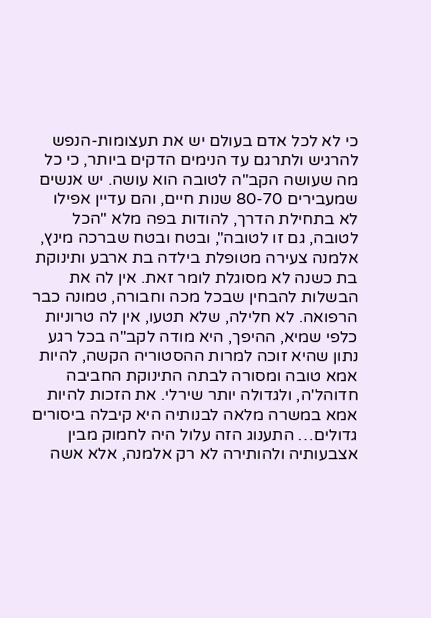כי לא לכל אדם בעולם יש את תעצומות-הנפש להרגיש ולתרגם עד הנימים הדקים ביותר, כי כל מה שעושה הקב"ה לטובה הוא עושה. יש אנשים שמעבירים 80-70 שנות חיים, והם עדיין אפילו לא בתחילת הדרך, להודות בפה מלא "הכל לטובה, גם זו לטובה", ובטח ובטח שברכה מינץ, אלמנה צעירה מטופלת בילדה בת ארבע ותינוקת בת כשנה לא מסוגלת לומר זאת. אין לה את הבשלות להבחין שבכל מכה וחבורה, טמונה כבר הרפואה. לא חלילה, שלא תטעו, אין לה טרוניות כלפי שמיא, ההיפך, היא מודה לקב"ה בכל רגע נתון שהיא זוכה למרות ההסטוריה הקשה, להיות אמא טובה ומסורה לבתה התינוקת החביבה חדוהל'ה, ולגדולה יותר שירלי. את הזכות להיות אמא במשרה מלאה לבנותיה היא קיבלה ביסורים גדולים… התענוג הזה עלול היה לחמוק מבין אצבעותיה ולהותירה לא רק אלמנה, אלא אשה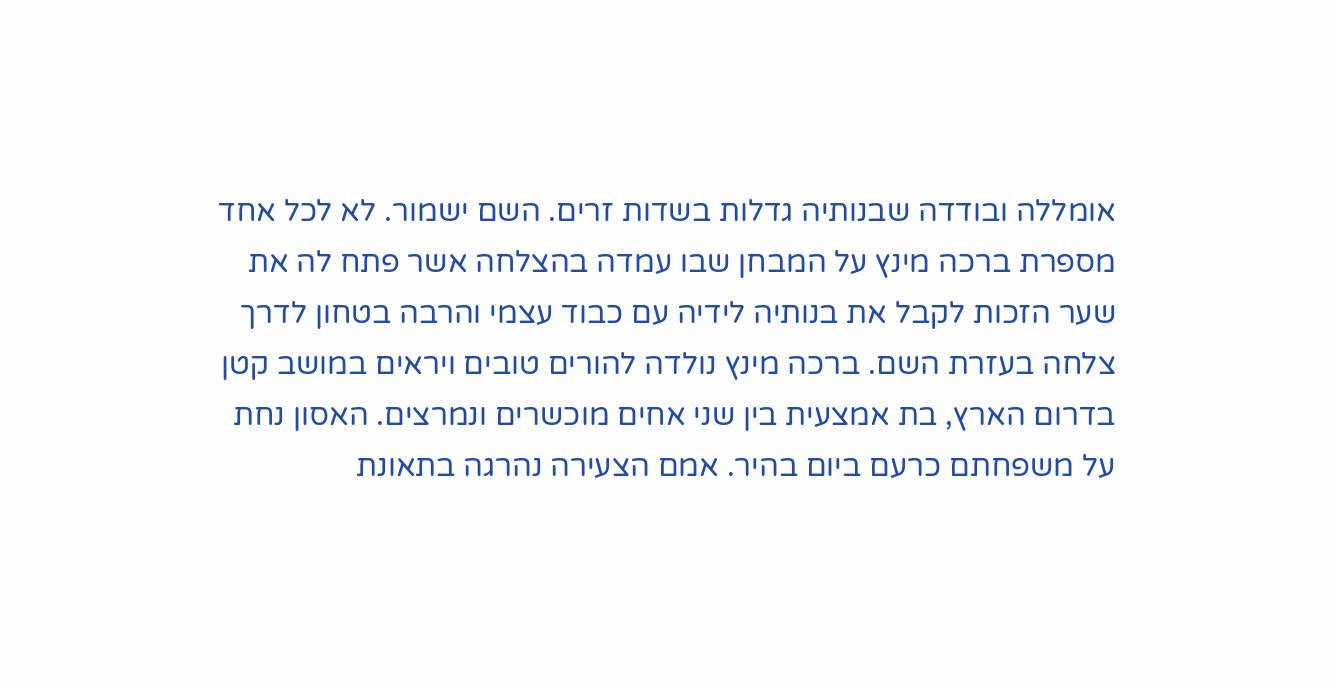אומללה ובודדה שבנותיה גדלות בשדות זרים. השם ישמור. לא לכל אחד מספרת ברכה מינץ על המבחן שבו עמדה בהצלחה אשר פתח לה את שער הזכות לקבל את בנותיה לידיה עם כבוד עצמי והרבה בטחון לדרך צלחה בעזרת השם. ברכה מינץ נולדה להורים טובים ויראים במושב קטן בדרום הארץ, בת אמצעית בין שני אחים מוכשרים ונמרצים. האסון נחת על משפחתם כרעם ביום בהיר. אמם הצעירה נהרגה בתאונת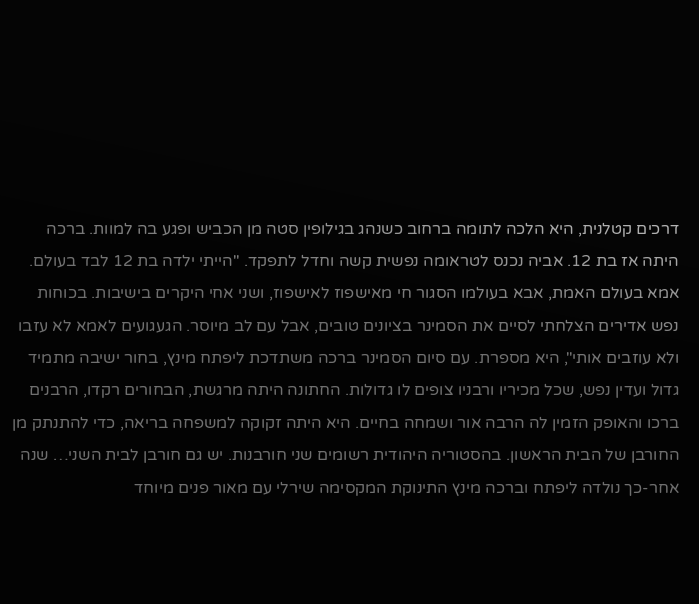דרכים קטלנית, היא הלכה לתומה ברחוב כשנהג בגילופין סטה מן הכביש ופגע בה למוות. ברכה היתה אז בת 12. אביה נכנס לטראומה נפשית קשה וחדל לתפקד. "הייתי ילדה בת 12 לבד בעולם. אמא בעולם האמת, אבא בעולמו הסגור חי מאישפוז לאישפוז, ושני אחי היקרים בישיבות. בכוחות נפש אדירים הצלחתי לסיים את הסמינר בציונים טובים, אבל עם לב מיוסר. הגעגועים לאמא לא עזבו ולא עוזבים אותי", היא מספרת. עם סיום הסמינר ברכה משתדכת ליפתח מינץ, בחור ישיבה מתמיד גדול ועדין נפש, שכל מכיריו ורבניו צופים לו גדולות. החתונה היתה מרגשת, הבחורים רקדו, הרבנים ברכו והאופק הזמין לה הרבה אור ושמחה בחיים. היא היתה זקוקה למשפחה בריאה, כדי להתנתק מן החורבן של הבית הראשון. בהסטוריה היהודית רשומים שני חורבנות. יש גם חורבן לבית השני… שנה אחר-כך נולדה ליפתח וברכה מינץ התינוקת המקסימה שירלי עם מאור פנים מיוחד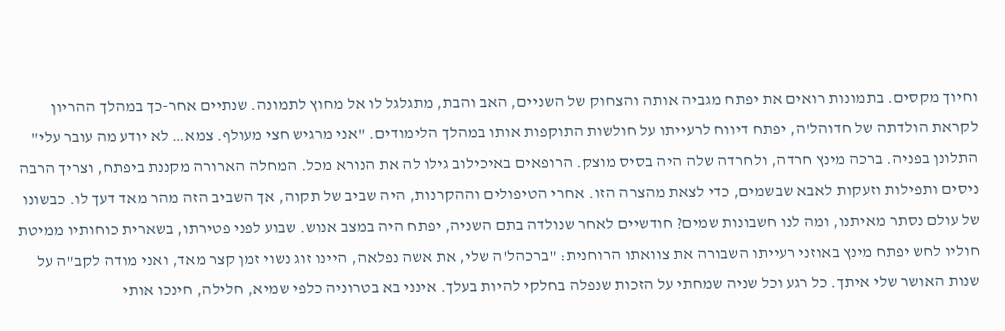וחיוך מקסים. בתמונות רואים את יפתח מגביה אותה והצחוק של השניים, האב והבת, מתגלגל לו אל מחוץ לתמונה. שנתיים אחר-כך במהלך ההריון לקראת הולדתה של חדוהל'ה, יפתח דיווח לרעייתו על חולשות התוקפות אותו במהלך הלימודים. "אני מרגיש חצי מעולף. צמא… לא יודע מה עובר עלי" התלונן בפניה. ברכה מינץ חרדה, ולחרדה שלה היה בסיס מוצק. הרופאים באיכילוב גילו לה את הנורא מכל. המחלה הארורה מקננת ביפתח, וצריך הרבה ניסים ותפילות וזעקות לאבא שבשמים, כדי לצאת מהצרה הזו. אחרי הטיפולים וההקרנות, היה שביב של תקוה, אך השביב הזה מהר מאד דעך לו. כבשונו של עולם נסתר מאיתנו, ומה לנו חשבונות שמים? חודשיים לאחר שנולדה בתם השניה, יפתח היה במצב אנוש. שבוע לפני פטירתו, בשארית כוחותיו ממיטת חוליו לחש יפתח מינץ באוזני רעייתו השבורה את צוואתו הרוחנית: "ברכהל'ה שלי, את אשה נפלאה, היינו זוג נשוי זמן קצר מאד, ואני מודה לקב"ה על שנות האושר שלי איתך. כל רגע וכל שניה שמחתי על הזכות שנפלה בחלקי להיות בעלך. אינני בא בטרוניה כלפי שמיא, חלילה, חינכו אותי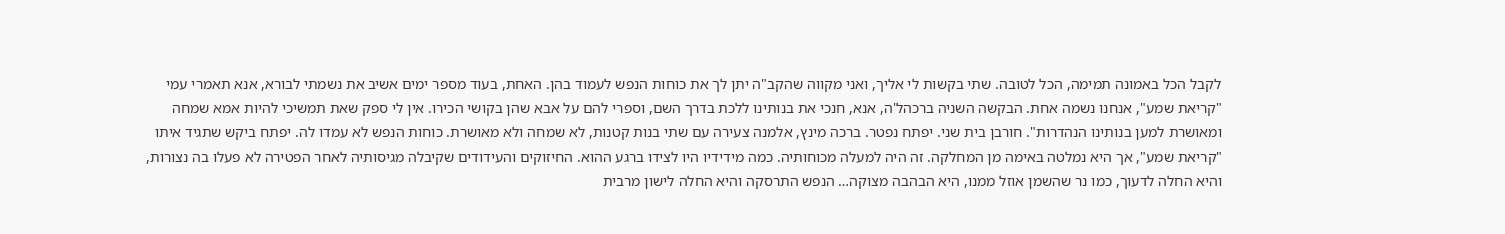לקבל הכל באמונה תמימה, הכל לטובה. שתי בקשות לי אליך, ואני מקווה שהקב"ה יתן לך את כוחות הנפש לעמוד בהן. האחת, בעוד מספר ימים אשיב את נשמתי לבורא, אנא תאמרי עמי "קריאת שמע", אנחנו נשמה אחת. הבקשה השניה ברכהל'ה, אנא, חנכי את בנותינו ללכת בדרך השם, וספרי להם על אבא שהן בקושי הכירו. אין לי ספק שאת תמשיכי להיות אמא שמחה ומאושרת למען בנותינו הנהדרות". חורבן בית שני. יפתח נפטר. ברכה מינץ, אלמנה צעירה עם שתי בנות קטנות, לא שמחה ולא מאושרת. כוחות הנפש לא עמדו לה. יפתח ביקש שתגיד איתו "קריאת שמע", אך היא נמלטה באימה מן המחלקה. זה היה למעלה מכוחותיה. כמה מידידיו היו לצידו ברגע ההוא. החיזוקים והעידודים שקיבלה מגיסותיה לאחר הפטירה לא פעלו בה נצורות, והיא החלה לדעוך, כמו נר שהשמן אוזל ממנו, היא הבהבה מצוקה… הנפש התרסקה והיא החלה לישון מרבית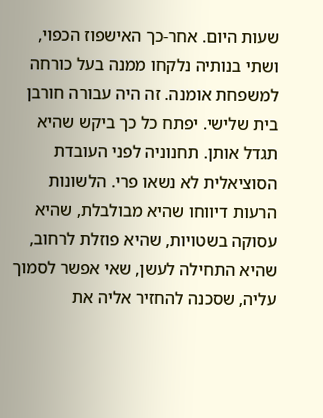שעות היום. אחר-כך האישפוז הכפוי, ושתי בנותיה נלקחו ממנה בעל כורחה למשפחת אומנה. זה היה עבורה חורבן בית שלישי. יפתח כל כך ביקש שהיא תגדל אותן. תחנוניה לפני העובדת הסוציאלית לא נשאו פרי. הלשונות הרעות דיווחו שהיא מבולבלת, שהיא עסוקה בשטויות, שהיא פוזלת לרחוב, שהיא התחילה לעשן, שאי אפשר לסמוך עליה, שסכנה להחזיר אליה את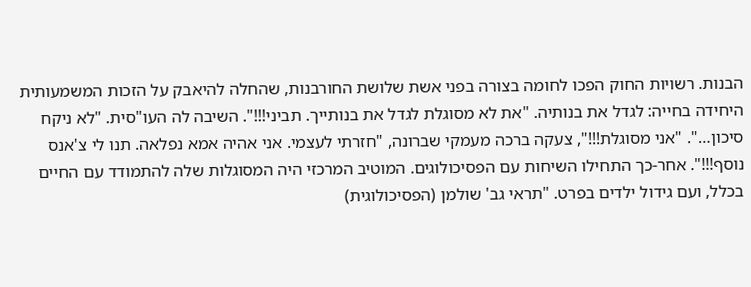הבנות. רשויות החוק הפכו לחומה בצורה בפני אשת שלושת החורבנות, שהחלה להיאבק על הזכות המשמעותית היחידה בחייה: לגדל את בנותיה. "את לא מסוגלת לגדל את בנותייך. תביני!!!". השיבה לה העו"סית. "לא ניקח סיכון…". "אני מסוגלת!!!", צעקה ברכה מעמקי שברונה, "חזרתי לעצמי. אני אהיה אמא נפלאה. תנו לי צ'אנס נוסף!!!". אחר-כך התחילו השיחות עם הפסיכולוגים. המוטיב המרכזי היה המסוגלות שלה להתמודד עם החיים בכלל, ועם גידול ילדים בפרט. "תראי גב' שולמן (הפסיכולוגית)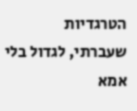הטרגדיות שעברתי, לגדול בלי אמא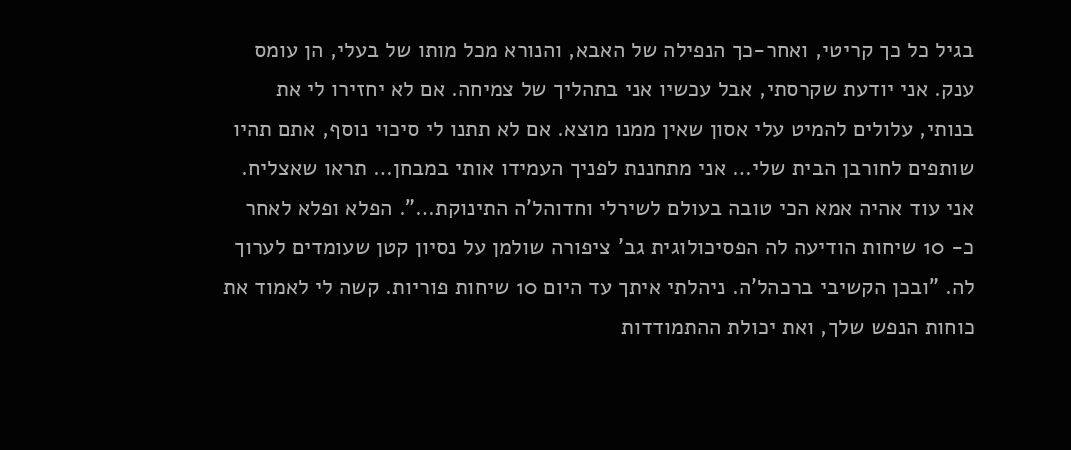בגיל כל כך קריטי, ואחר-כך הנפילה של האבא, והנורא מכל מותו של בעלי, הן עומס ענק. אני יודעת שקרסתי, אבל עכשיו אני בתהליך של צמיחה. אם לא יחזירו לי את בנותי, עלולים להמיט עלי אסון שאין ממנו מוצא. אם לא תתנו לי סיכוי נוסף, אתם תהיו שותפים לחורבן הבית שלי… אני מתחננת לפניך העמידו אותי במבחן… תראו שאצליח. אני עוד אהיה אמא הכי טובה בעולם לשירלי וחדוהל'ה התינוקת…". הפלא ופלא לאחר כ- 10 שיחות הודיעה לה הפסיכולוגית גב' ציפורה שולמן על נסיון קטן שעומדים לערוך לה. "ובכן הקשיבי ברכהל'ה. ניהלתי איתך עד היום 10 שיחות פוריות. קשה לי לאמוד את כוחות הנפש שלך, ואת יכולת ההתמודדות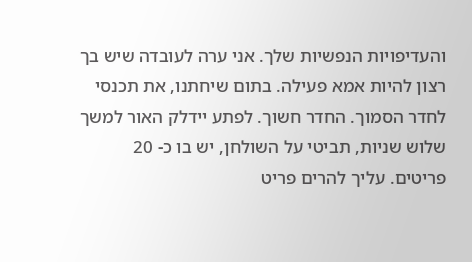והעדיפויות הנפשיות שלך. אני ערה לעובדה שיש בך רצון להיות אמא פעילה. בתום שיחתנו, את תכנסי לחדר הסמוך. החדר חשוך. לפתע יידלק האור למשך שלוש שניות, תביטי על השולחן, יש בו כ- 20 פריטים. עליך להרים פריט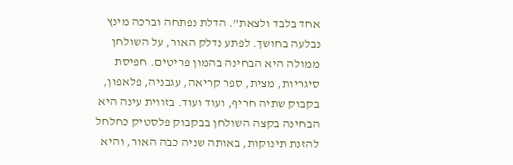אחד בלבד ולצאת". הדלת נפתחה וברכה מינץ נבלעה בחושך. לפתע נדלק האור, על השולחן ממולה היא הבחינה בהמון פריטים. חפיסת סיגריות, מצית, ספר קריאה, עגבניה, פלאפון, בקבוק שתיה חריף, ועוד ועוד. בזווית עינה היא הבחינה בקצה השולחן בבקבוק פלסטיק כחלחל להזנת תינוקות, באותה שניה כבה האור, והיא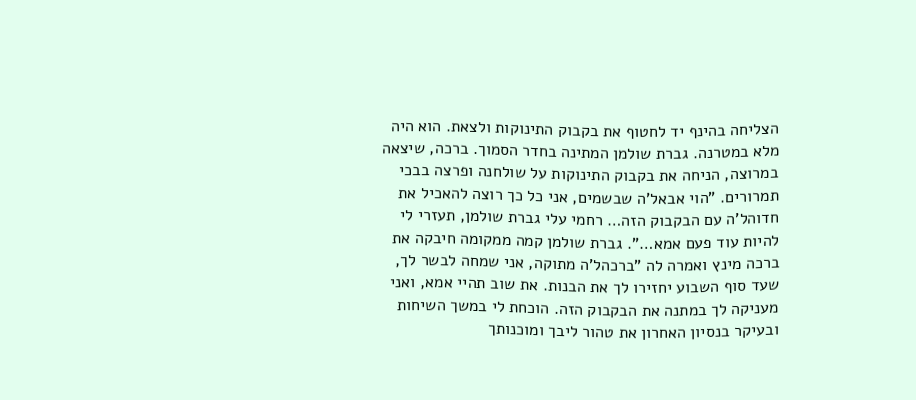הצליחה בהינף יד לחטוף את בקבוק התינוקות ולצאת. הוא היה מלא במטרנה. גברת שולמן המתינה בחדר הסמוך. ברכה, שיצאה במרוצה, הניחה את בקבוק התינוקות על שולחנה ופרצה בבכי תמרורים. "הוי אבאל'ה שבשמים, אני כל כך רוצה להאכיל את חדוהל'ה עם הבקבוק הזה… רחמי עלי גברת שולמן, תעזרי לי להיות עוד פעם אמא…". גברת שולמן קמה ממקומה חיבקה את ברכה מינץ ואמרה לה "ברכהל'ה מתוקה, אני שמחה לבשר לך, שעד סוף השבוע יחזירו לך את הבנות. את שוב תהיי אמא, ואני מעניקה לך במתנה את הבקבוק הזה. הוכחת לי במשך השיחות ובעיקר בנסיון האחרון את טהור ליבך ומוכנותך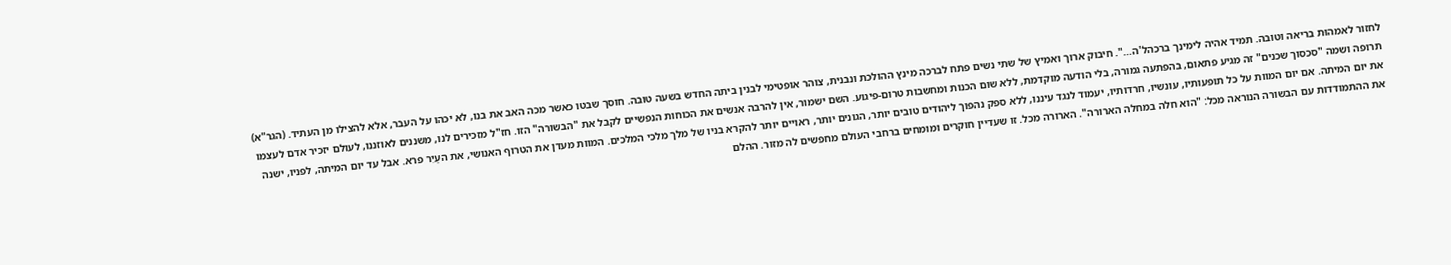לחזור לאמהוּת בריאה וטובה. תמיד אהיה לימינך ברכהל'ה…". חיבוק ארוך ואמיץ של שתי נשים פתח לברכה מינץ ההולכת ונבנית, צוהר אופטימי לבנין ביתה החדש בשעה טובה. חוסך שבטו כאשר מכה האב את בנו, לא יכהו על העבר, אלא להצילו מן העתיד. (הגר"א) תרופה ושמה "סכסוך שכנים" זה מגיע פתאום, בהפתעה גמורה, בלי הודעה מוקדמת, ללא שום הכנות ומחשבות טרום-פיגוע. השם ישמור, אין להרבה אנשים את הכוחות הנפשיים לקבל את "הבשורה" הזו. חז"ל מזכירים לנו, משננים לאוזננו, לעולם יזכיר אדם לעצמו את יום המיתה. אם יום המוות על כל תופעותיו, עונשיו, חרדותיו, יעמוד לנגד עיננו, ללא ספק נהפוך ליהודים טובים יותר, הגונים יותר, ראויים יותר להקרא בניו של מלך מלכי המלכים. המוות מעדן את הטרוף האנושי, את העַיִר פרא. אבל עד יום המיתה, לפניו, ישנה את ההתמודדות עם הבשורה הנוראה מכל: "הוא חלה במחלה הארורה". הארורה מכל. זו שעדיין חוקרים ומומחים ברחבי העולם מחפשים לה מזור. ההלם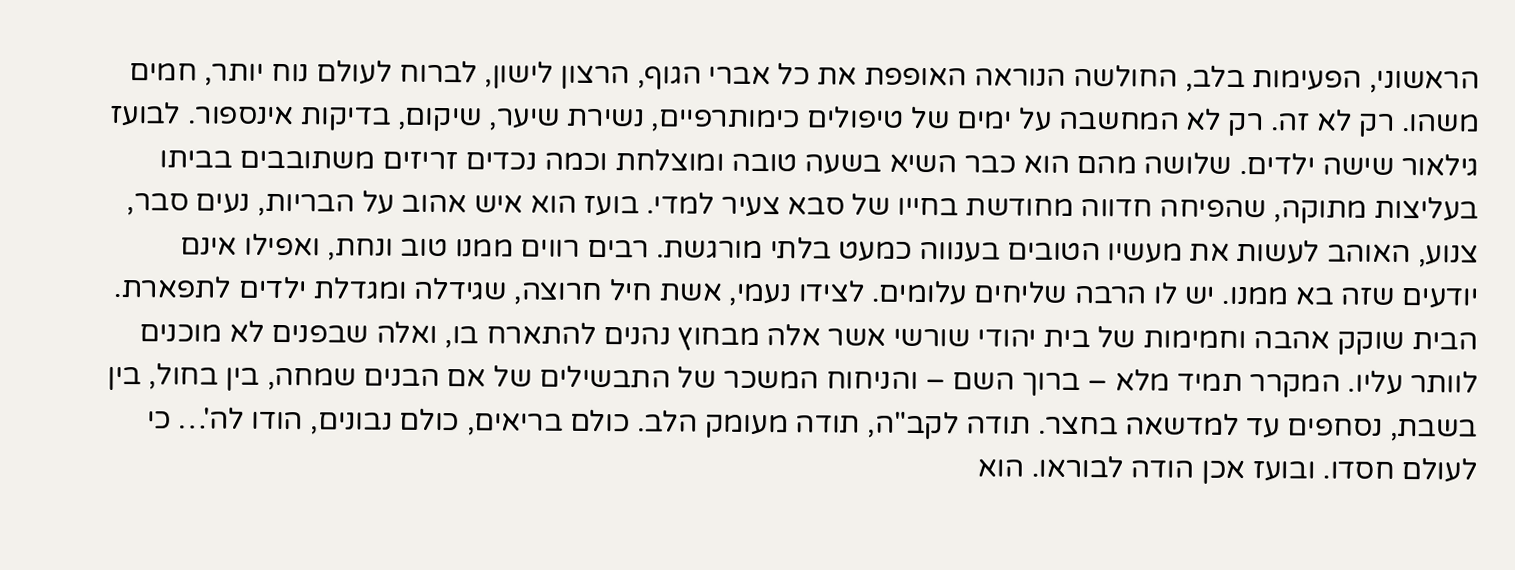הראשוני, הפעימות בלב, החולשה הנוראה האופפת את כל אברי הגוף, הרצון לישון, לברוח לעולם נוח יותר, חמים משהו. רק לא זה. רק לא המחשבה על ימים של טיפולים כימותרפיים, נשירת שיער, שיקום, בדיקות אינספור. לבועז גילאור שישה ילדים. שלושה מהם הוא כבר השיא בשעה טובה ומוצלחת וכמה נכדים זריזים משתובבים בביתו בעליצות מתוקה, שהפיחה חדווה מחודשת בחייו של סבא צעיר למדי. בועז הוא איש אהוב על הבריות, נעים סבר, צנוע, האוהב לעשות את מעשיו הטובים בענווה כמעט בלתי מורגשת. רבים רווים ממנו טוב ונחת, ואפילו אינם יודעים שזה בא ממנו. יש לו הרבה שליחים עלומים. לצידו נעמי, אשת חיל חרוצה, שגידלה ומגדלת ילדים לתפארת. הבית שוקק אהבה וחמימות של בית יהודי שורשי אשר אלה מבחוץ נהנים להתארח בו, ואלה שבפנים לא מוכנים לוותר עליו. המקרר תמיד מלא – ברוך השם – והניחוח המשכר של התבשילים של אם הבנים שמחה, בין בחול, בין בשבת, נסחפים עד למדשאה בחצר. תודה לקב"ה, תודה מעומק הלב. כולם בריאים, כולם נבונים, הודו לה'… כי לעולם חסדו. ובועז אכן הודה לבוראו. הוא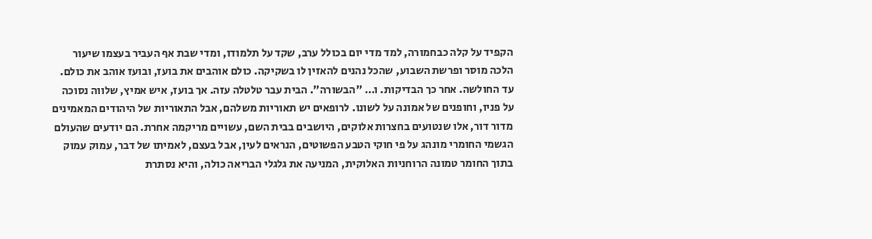הקפיד על קלה כבחמורה, למד מדי יום בכולל ערב, שקד על תלמודו, ומדי שבת אף העביר בעצמו שיעור הלכה מוסר ופרשת השבוע, שהכל נהנים להאזין לו בשקיקה. כולם אוהבים את בועז, ובועז אוהב את כולם. עד החולשה. אחר כך הבדיקות. ו… "הבשורה". הבית עבר טלטלה עזה. אך בועז, איש אמיץ, שלווה נסוכה על פניו, וחופנים של אמונה על לשונו. לרופאים יש תאוריות משלהם, אבל התאוריות של היהודים המאמינים מדור דור, אלו שנטועים בחצרות אלוקים, היושבים בבית השם, עשויים מריקמה אחרת. הם יודעים שהעולם הגשמי החומרי מונהג על פי חוקי הטבע הפשוטים, הנראים לעין, אבל בעצם, לאמיתו של דבר, עמוק עמוק בתוך החומר טמונה הרוחניות האלוקית, המניעה את גלגלי הבריאה כולה, והיא נסתרת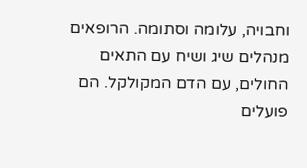וחבויה, עלומה וסתומה. הרופאים מנהלים שיג ושיח עם התאים החולים, עם הדם המקולקל. הם פועלים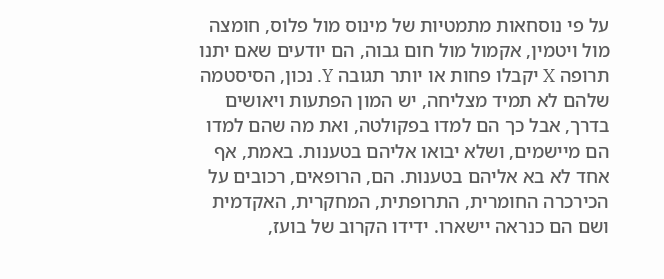על פי נוסחאות מתמטיות של מינוס מול פלוס, חומצה מול ויטמין, אקמול מול חום גבוה, הם יודעים שאם יתנו תרופה X יקבלו פחות או יותר תגובה Y. נכון, הסיסטמה שלהם לא תמיד מצליחה, יש המון הפתעות ויאושים בדרך, אבל כך הם למדו בפקולטה, ואת מה שהם למדו הם מיישמים, ושלא יבואו אליהם בטענות. באמת, אף אחד לא בא אליהם בטענות. הם, הרופאים, רכובים על הכירכרה החומרית, התרופתית, המחקרית, האקדמית ושם הם כנראה יישארו. ידידו הקרוב של בועז,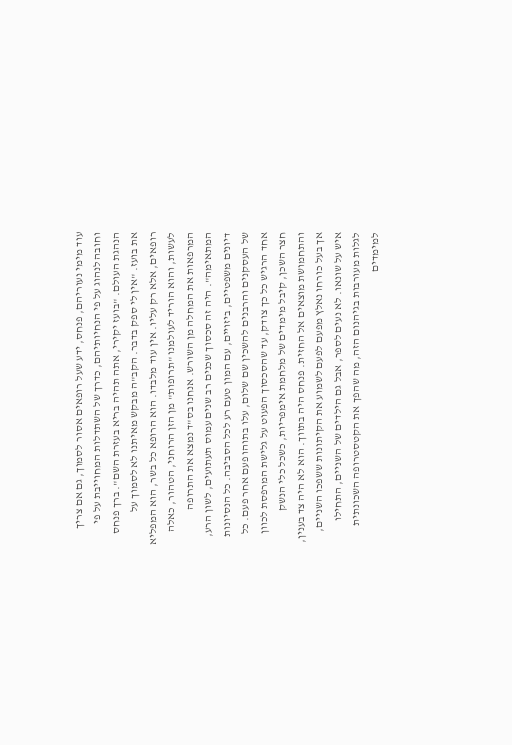עוד מימי נעוריהם, פנחס, ידע שעל רופאים אסור לסמוך, גם אם צריך וחובה לנהוג על פי הנחיותיהם, כדרך של השתדלות המחוייבת על פי הנהגת העולם. "בועז יקירי, אתה תהיה בריא בעזרת השם". ברך פנחס את בועז. "אין לי ספק בדבר. הקב"ה מבקש מאיתנו לא לסמוך על רופאים, אלא רק עליו. אין עוד מלבדו. הוא הרופא כל בשר, הוא המפליא לעשות, והוא הוריד לעולמנו "תרופות" מן הזן הרוחני, הטהור, כאלה המרפאות את המחלה מן השורש. אנחנו בס"ד נמצא את התרופה המתאימה". היה זה סכסוך שכנים רב שנים עמוס תעתועים, לשון הרע, דיונים משפטיים, ביזויים, עם המון טעם רע לכל הסביבה. כל הנסיונות של העסקנים והרבנים להשכין שם שלום, עלו בתוהו פעם אחר פעם. כל אחד הרגיש כל כך צודק, עד שהסכסוך הפעוט על גלישת המרפסת לכוון חצר השכן, קיבל מימדים של מלחמת אימפריות, כשכל כלי הנשק והתחמושת מוצאים אל החזית. פנחס היה בתווך. הוא לא היה צד בענין, אך בעל כורחו נאלץ מפעם לפעם לשמוע את הקיתונות ששפכו השניים, איש על שונאו. לא נעים לספר, אבל גם הילדים של השניים, התחילו לגלות מעורבות בגיהנום הזה, מה שהפך את הקטסטרופה השכונתית למימדים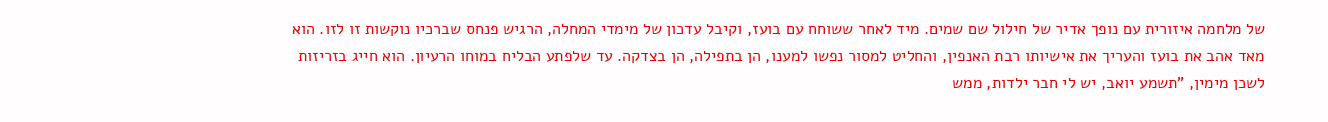של מלחמה איזורית עם נופך אדיר של חילול שם שמים. מיד לאחר ששוחח עם בועז, וקיבל עדכון של מימדי המחלה, הרגיש פנחס שברכיו נוקשות זו לזו. הוא מאד אהב את בועז והעריך את אישיותו רבת האנפין, והחליט למסור נפשו למענו, הן בתפילה, הן בצדקה. עד שלפתע הבליח במוחו הרעיון. הוא חייג בזריזות לשכן מימין, "תשמע יואב, יש לי חבר ילדות, ממש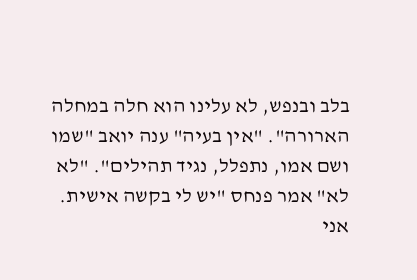בלב ובנפש, לא עלינו הוא חלה במחלה הארורה". "אין בעיה" ענה יואב "שמו ושם אמו, נתפלל, נגיד תהילים". "לא לא" אמר פנחס "יש לי בקשה אישית. אני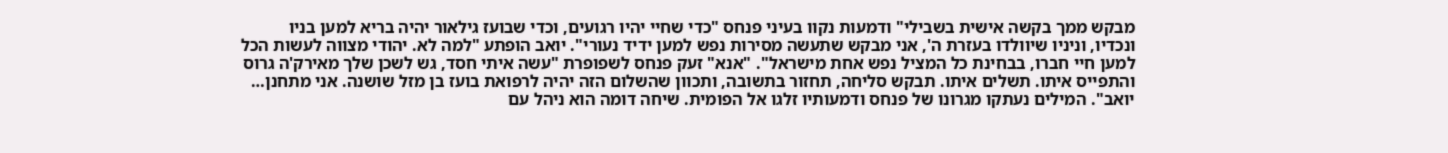מבקש ממך בקשה אישית בשבילי" ודמעות נקוו בעיני פנחס "כדי שחיי יהיו רגועים, וכדי שבועז גילאור יהיה בריא למען בניו ונכדיו, וניניו שיוולדו בעזרת ה', אני מבקש שתעשה מסירות נפש למען ידיד נעורי". יואב הופתע "למה לא. יהודי מצווה לעשות הכל למען חיי חברו, בבחינת כל המציל נפש אחת מישראל". "אנא" זעק פנחס לשפופרת "עשה איתי חסד, גש לשכן שלך מאירק'ה גרוס והתפייס איתו. תשלים איתו. תבקש סליחה, תחזור בתשובה, ותכוון שהשלום הזה יהיה לרפואת בועז בן מזל שושנה. אני מתחנן… יואב". המילים נעתקו מגרונו של פנחס ודמעותיו זלגו אל הפומית. שיחה דומה הוא ניהל עם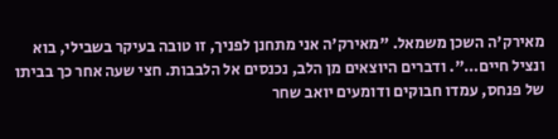מאירק'ה השכן משמאל. "מאירק'ה אני מתחנן לפניך, זו טובה בעיקר בשבילי, בוא ונציל חיים…". ודברים היוצאים מן הלב, נכנסים אל הלבבות. חצי שעה אחר כך בביתו של פנחס, עמדו חבוקים ודומעים יואב שחר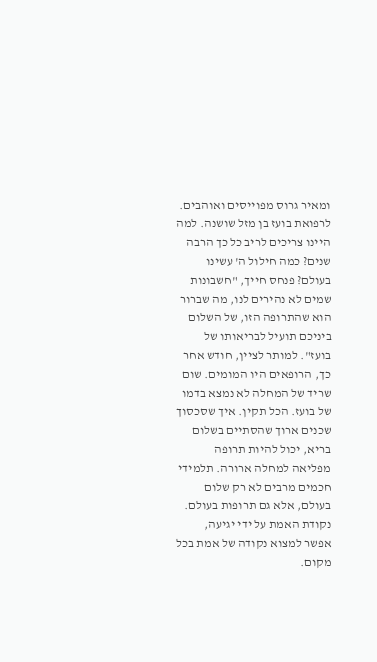ומאיר גרוס מפוייסים ואוהבים. לרפואת בועז בן מזל שושנה. למה היינו צריכים לריב כל כך הרבה שנים? כמה חילול ה' עשינו בעולם? פנחס חייך, "חשבונות שמים לא נהירים לנו, מה שברור הוא שהתרופה הזו, של השלום ביניכם תועיל לבריאותו של בועז". למותר לציין, חודש אחר כך, הרופאים היו המומים. שום שריד של המחלה לא נמצא בדמו של בועז. הכל תקין. איך שסכסוך שכנים ארוך שהסתיים בשלום בריא, יכול להיות תרופה מפליאה למחלה ארורה. תלמידי חכמים מרבים לא רק שלום בעולם, אלא גם תרופות בעולם. נקודת האמת על ידי יגיעה, אפשר למצוא נקודה של אמת בכל מקום.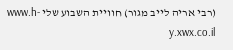(רבי אריה לייב מגור) חוויית השבוע שלי www.h-y.xwx.co.il